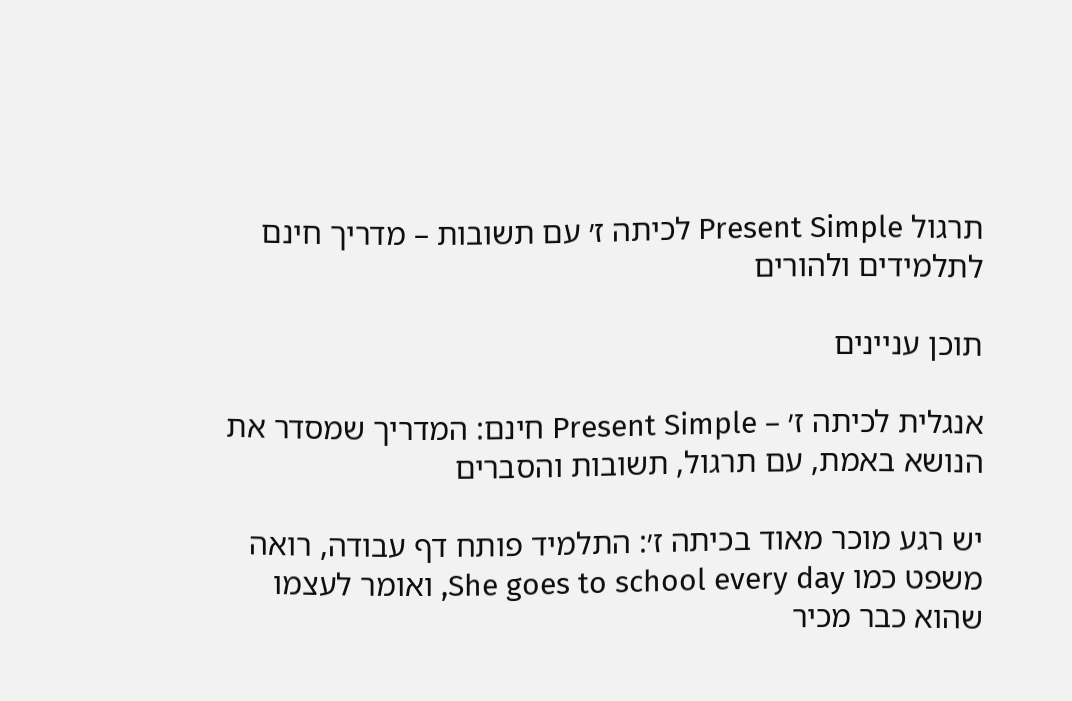תרגול Present Simple לכיתה ז׳ עם תשובות – מדריך חינם לתלמידים ולהורים

תוכן עניינים

אנגלית לכיתה ז׳ – Present Simple חינם: המדריך שמסדר את הנושא באמת, עם תרגול, תשובות והסברים

יש רגע מוכר מאוד בכיתה ז׳: התלמיד פותח דף עבודה, רואה משפט כמו She goes to school every day, ואומר לעצמו שהוא כבר מכיר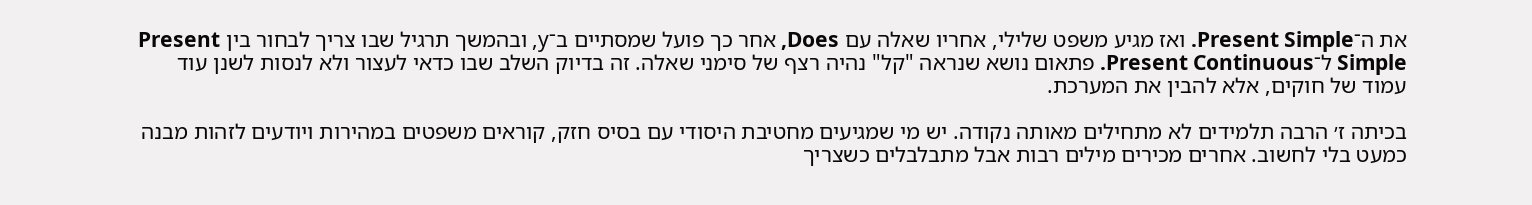את ה־Present Simple. ואז מגיע משפט שלילי, אחריו שאלה עם Does, אחר כך פועל שמסתיים ב־y, ובהמשך תרגיל שבו צריך לבחור בין Present Simple ל־Present Continuous. פתאום נושא שנראה "קל" נהיה רצף של סימני שאלה. זה בדיוק השלב שבו כדאי לעצור ולא לנסות לשנן עוד עמוד של חוקים, אלא להבין את המערכת.

בכיתה ז׳ הרבה תלמידים לא מתחילים מאותה נקודה. יש מי שמגיעים מחטיבת היסודי עם בסיס חזק, קוראים משפטים במהירות ויודעים לזהות מבנה כמעט בלי לחשוב. אחרים מכירים מילים רבות אבל מתבלבלים כשצריך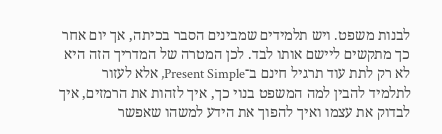לבנות משפט. ויש תלמידים שמבינים הסבר בכיתה, אך יום אחר כך מתקשים ליישם אותו לבד. לכן המטרה של המדריך הזה היא לא רק לתת עוד תרגיל חינם ב־Present Simple, אלא לעזור לתלמיד להבין למה המשפט בנוי כך, איך לזהות את הרמזים, איך לבדוק את עצמו ואיך להפוך את הידע למשהו שאפשר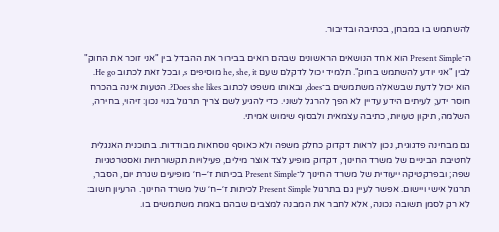להשתמש בו במבחן, בכתיבה ובדיבור.

ה־Present Simple הוא אחד הנושאים הראשונים שבהם רואים בבירור את ההבדל בין "אני זוכר את החוק" לבין "אני יודע להשתמש בחוק". תלמיד יכול לדקלם שעם he, she, it מוסיפים s, ובכל זאת לכתוב He go. הוא יכול לדעת שבשאלה משתמשים ב־does, ובאותו משפט לכתוב Does she likes?. הטעות אינה בהכרח חוסר ידע; לעיתים הידע עדיין לא הפך להרגל לשוני. כדי להגיע לשם צריך תרגול בנוי נכון: זיהוי, בחירה, השלמה, תיקון טעויות, כתיבה עצמאית ולבסוף שימוש אמיתי.

גם מבחינה פדגוגית, נכון לראות דקדוק כחלק משפה ולא כאוסף נוסחאות מבודדות. בתוכנית האנגלית לחטיבת הביניים של משרד החינוך, דקדוק מופיע לצד אוצר מילים, פעילויות תקשורתיות ואסטרטגיות שפה; ובפרקטיקה ייעודית של משרד החינוך ל־Present Simple בכיתות ז׳–ח׳ מופיעים שגרת יום, הסבר, תרגול אישי ויישום. אפשר לעיין גם בתרגול Present Simple לכיתות ז׳–ח׳ של משרד החינוך. הרעיון חשוב: לא רק לסמן תשובה נכונה, אלא לחבר את המבנה למצבים שבהם באמת משתמשים בו.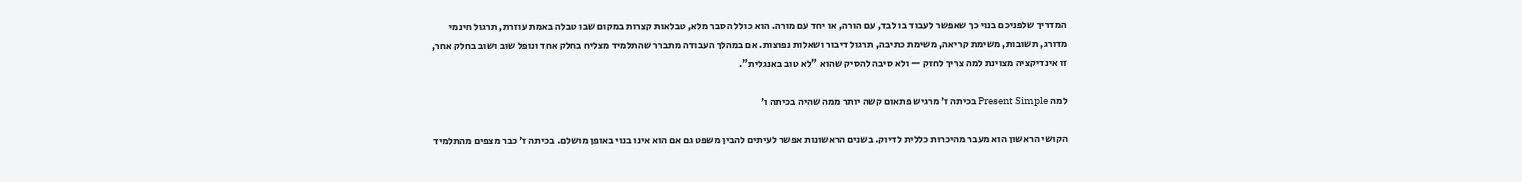המדריך שלפניכם בנוי כך שאפשר לעבוד בו לבד, עם הורה, או יחד עם מורה. הוא כולל הסבר מלא, טבלאות קצרות במקום שבו טבלה באמת עוזרת, תרגול חינמי מדורג, תשובות, משימת קריאה, משימת כתיבה, תרגול דיבור ושאלות נפוצות. אם במהלך העבודה מתברר שהתלמיד מצליח בחלק אחד ונופל שוב ושוב בחלק אחר, זו אינדיקציה מצוינת למה צריך לחזק — ולא סיבה להסיק שהוא "לא טוב באנגלית".

למה Present Simple בכיתה ז׳ מרגיש פתאום קשה יותר ממה שהיה בכיתה ו׳

הקושי הראשון הוא מעבר מהיכרות כללית לדיוק. בשנים הראשונות אפשר לעיתים להבין משפט גם אם הוא אינו בנוי באופן מושלם. בכיתה ז׳ כבר מצפים מהתלמיד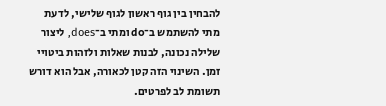להבחין בין גוף ראשון לגוף שלישי, לדעת מתי להשתמש ב־do ומתי ב־does, ליצור שלילה נכונה, לבנות שאלות ולזהות ביטויי זמן. השינוי הזה קטן לכאורה, אבל הוא דורש תשומת לב לפרטים.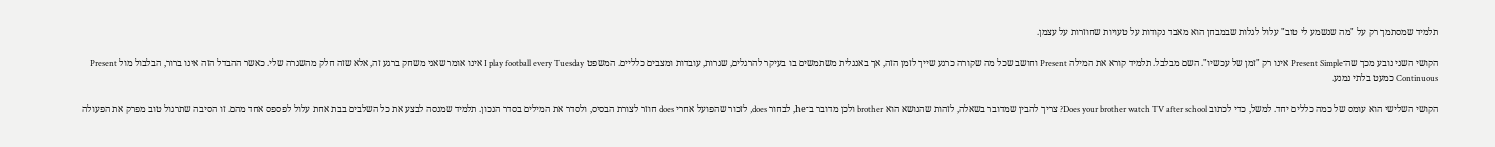תלמיד שמסתמך רק על "מה שנשמע לי טוב" עלול לגלות שבמבחן הוא מאבד נקודות על טעויות שחוזרות על עצמן.

הקושי השני נובע מכך שה־Present Simple אינו רק "זמן של עכשיו". השם מבלבל. תלמיד קורא את המילה Present וחושב שכל מה שקורה כרגע שייך לזמן הזה, אך באנגלית משתמשים בו בעיקר להרגלים, שגרות, עובדות ומצבים כלליים. המשפט I play football every Tuesday אינו אומר שאני משחק ברגע זה, אלא שזה חלק מהשגרה שלי. כאשר ההבדל הזה אינו ברור, הבלבול מול Present Continuous כמעט בלתי נמנע.

הקושי השלישי הוא עומס של כמה כללים יחד. למשל, כדי לכתוב Does your brother watch TV after school? צריך להבין שמדובר בשאלה, לזהות שהנושא הוא brother ולכן מדובר ב־he, לבחור does, לזכור שהפועל אחרי does חוזר לצורת הבסיס, ולסדר את המילים בסדר הנכון. תלמיד שמנסה לבצע את כל השלבים בבת אחת עלול לפספס אחד מהם. זו הסיבה שתרגול טוב מפרק את הפעולה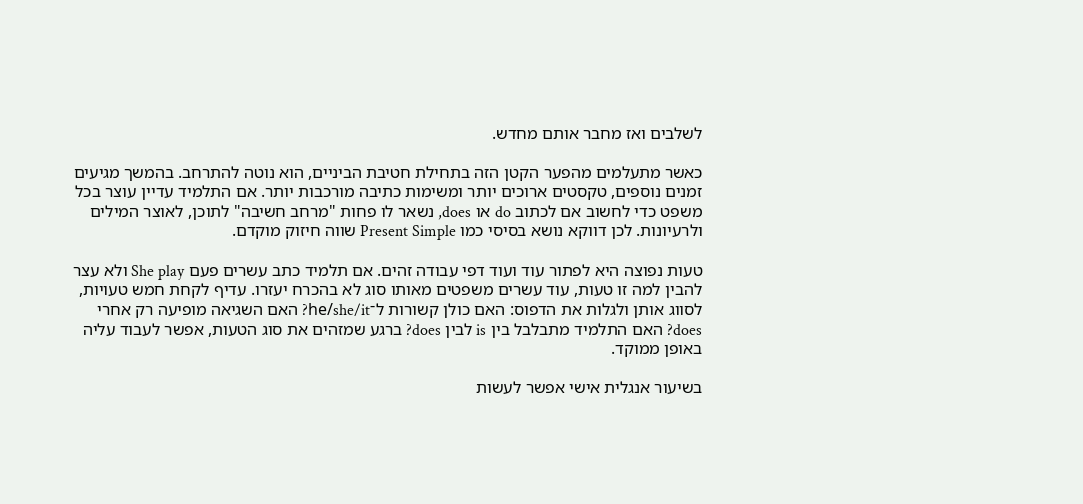לשלבים ואז מחבר אותם מחדש.

כאשר מתעלמים מהפער הקטן הזה בתחילת חטיבת הביניים, הוא נוטה להתרחב. בהמשך מגיעים זמנים נוספים, טקסטים ארוכים יותר ומשימות כתיבה מורכבות יותר. אם התלמיד עדיין עוצר בכל משפט כדי לחשוב אם לכתוב do או does, נשאר לו פחות "מרחב חשיבה" לתוכן, לאוצר המילים ולרעיונות. לכן דווקא נושא בסיסי כמו Present Simple שווה חיזוק מוקדם.

טעות נפוצה היא לפתור עוד ועוד דפי עבודה זהים. אם תלמיד כתב עשרים פעם She play ולא עצר להבין למה זו טעות, עוד עשרים משפטים מאותו סוג לא בהכרח יעזרו. עדיף לקחת חמש טעויות, לסווג אותן ולגלות את הדפוס: האם כולן קשורות ל־he/she/it? האם השגיאה מופיעה רק אחרי does? האם התלמיד מתבלבל בין is לבין does? ברגע שמזהים את סוג הטעות, אפשר לעבוד עליה באופן ממוקד.

בשיעור אנגלית אישי אפשר לעשות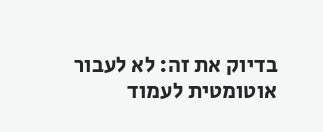בדיוק את זה: לא לעבור אוטומטית לעמוד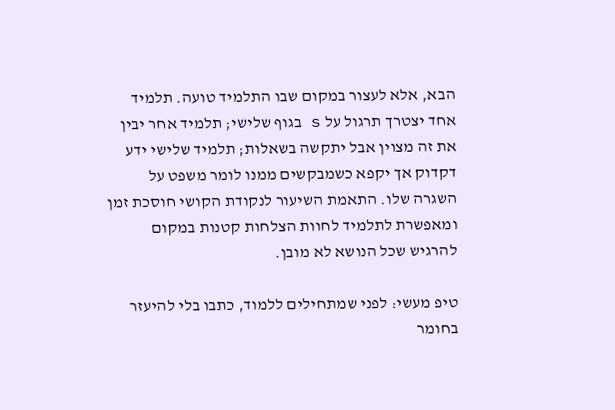הבא, אלא לעצור במקום שבו התלמיד טועה. תלמיד אחד יצטרך תרגול על s בגוף שלישי; תלמיד אחר יבין את זה מצוין אבל יתקשה בשאלות; תלמיד שלישי ידע דקדוק אך יקפא כשמבקשים ממנו לומר משפט על השגרה שלו. התאמת השיעור לנקודת הקושי חוסכת זמן ומאפשרת לתלמיד לחוות הצלחות קטנות במקום להרגיש שכל הנושא לא מובן.

טיפ מעשי: לפני שמתחילים ללמוד, כתבו בלי להיעזר בחומר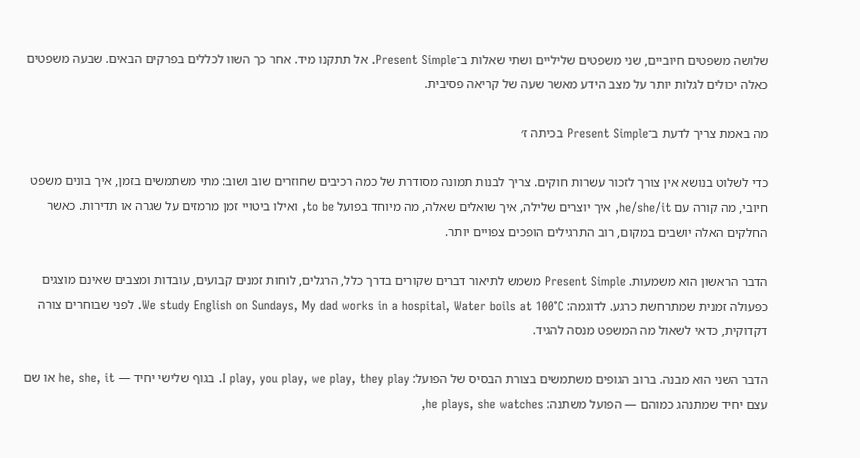שלושה משפטים חיוביים, שני משפטים שליליים ושתי שאלות ב־Present Simple. אל תתקנו מיד. אחר כך השוו לכללים בפרקים הבאים. שבעה משפטים כאלה יכולים לגלות יותר על מצב הידע מאשר שעה של קריאה פסיבית.

מה באמת צריך לדעת ב־Present Simple בכיתה ז׳

כדי לשלוט בנושא אין צורך לזכור עשרות חוקים. צריך לבנות תמונה מסודרת של כמה רכיבים שחוזרים שוב ושוב: מתי משתמשים בזמן, איך בונים משפט חיובי, מה קורה עם he/she/it, איך יוצרים שלילה, איך שואלים שאלה, מה מיוחד בפועל to be, ואילו ביטויי זמן מרמזים על שגרה או תדירות. כאשר החלקים האלה יושבים במקום, רוב התרגילים הופכים צפויים יותר.

הדבר הראשון הוא משמעות. Present Simple משמש לתיאור דברים שקורים בדרך כלל, הרגלים, לוחות זמנים קבועים, עובדות ומצבים שאינם מוצגים כפעולה זמנית שמתרחשת כרגע. לדוגמה: We study English on Sundays, My dad works in a hospital, Water boils at 100°C. לפני שבוחרים צורה דקדוקית, כדאי לשאול מה המשפט מנסה להגיד.

הדבר השני הוא מבנה. ברוב הגופים משתמשים בצורת הבסיס של הפועל: I play, you play, we play, they play. בגוף שלישי יחיד — he, she, it או שם עצם יחיד שמתנהג כמוהם — הפועל משתנה: he plays, she watches,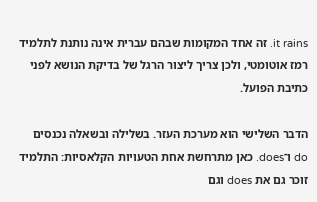it rains. זה אחד המקומות שבהם עברית אינה נותנת לתלמיד רמז אוטומטי, ולכן צריך ליצור הרגל של בדיקת הנושא לפני כתיבת הפועל.

הדבר השלישי הוא מערכת העזר. בשלילה ובשאלה נכנסים do ו־does. כאן מתרחשת אחת הטעויות הקלאסיות: התלמיד זוכר גם את does וגם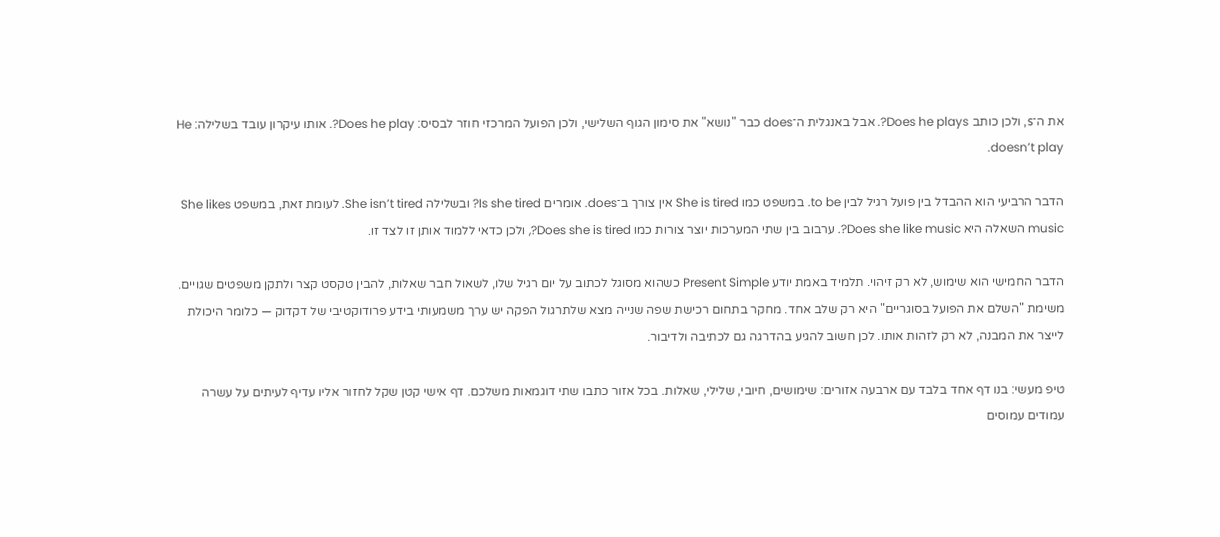את ה־s, ולכן כותב Does he plays?. אבל באנגלית ה־does כבר "נושא" את סימון הגוף השלישי, ולכן הפועל המרכזי חוזר לבסיס: Does he play?. אותו עיקרון עובד בשלילה: He doesn’t play.

הדבר הרביעי הוא ההבדל בין פועל רגיל לבין to be. במשפט כמו She is tired אין צורך ב־does. אומרים Is she tired? ובשלילה She isn’t tired. לעומת זאת, במשפט She likes music השאלה היא Does she like music?. ערבוב בין שתי המערכות יוצר צורות כמו Does she is tired?, ולכן כדאי ללמוד אותן זו לצד זו.

הדבר החמישי הוא שימוש, לא רק זיהוי. תלמיד באמת יודע Present Simple כשהוא מסוגל לכתוב על יום רגיל שלו, לשאול חבר שאלות, להבין טקסט קצר ולתקן משפטים שגויים. משימת "השלם את הפועל בסוגריים" היא רק שלב אחד. מחקר בתחום רכישת שפה שנייה מצא שלתרגול הפקה יש ערך משמעותי בידע פרודוקטיבי של דקדוק — כלומר היכולת לייצר את המבנה, לא רק לזהות אותו. לכן חשוב להגיע בהדרגה גם לכתיבה ולדיבור.

טיפ מעשי: בנו דף אחד בלבד עם ארבעה אזורים: שימושים, חיובי, שלילי, שאלות. בכל אזור כתבו שתי דוגמאות משלכם. דף אישי קטן שקל לחזור אליו עדיף לעיתים על עשרה עמודים עמוסים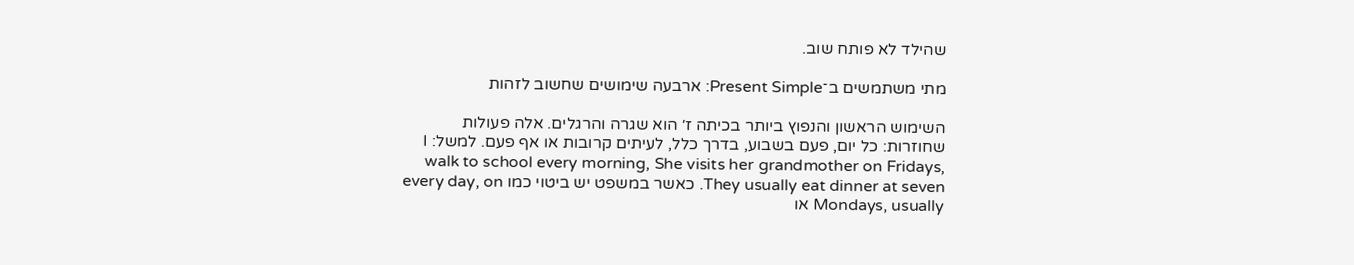שהילד לא פותח שוב.

מתי משתמשים ב־Present Simple: ארבעה שימושים שחשוב לזהות

השימוש הראשון והנפוץ ביותר בכיתה ז׳ הוא שגרה והרגלים. אלה פעולות שחוזרות: כל יום, פעם בשבוע, בדרך כלל, לעיתים קרובות או אף פעם. למשל: I walk to school every morning, She visits her grandmother on Fridays, They usually eat dinner at seven. כאשר במשפט יש ביטוי כמו every day, on Mondays, usually או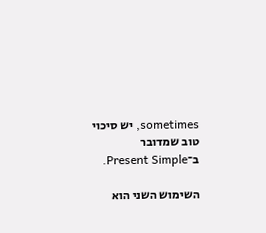sometimes, יש סיכוי טוב שמדובר ב־Present Simple.

השימוש השני הוא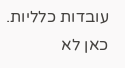עובדות כלליות. כאן לא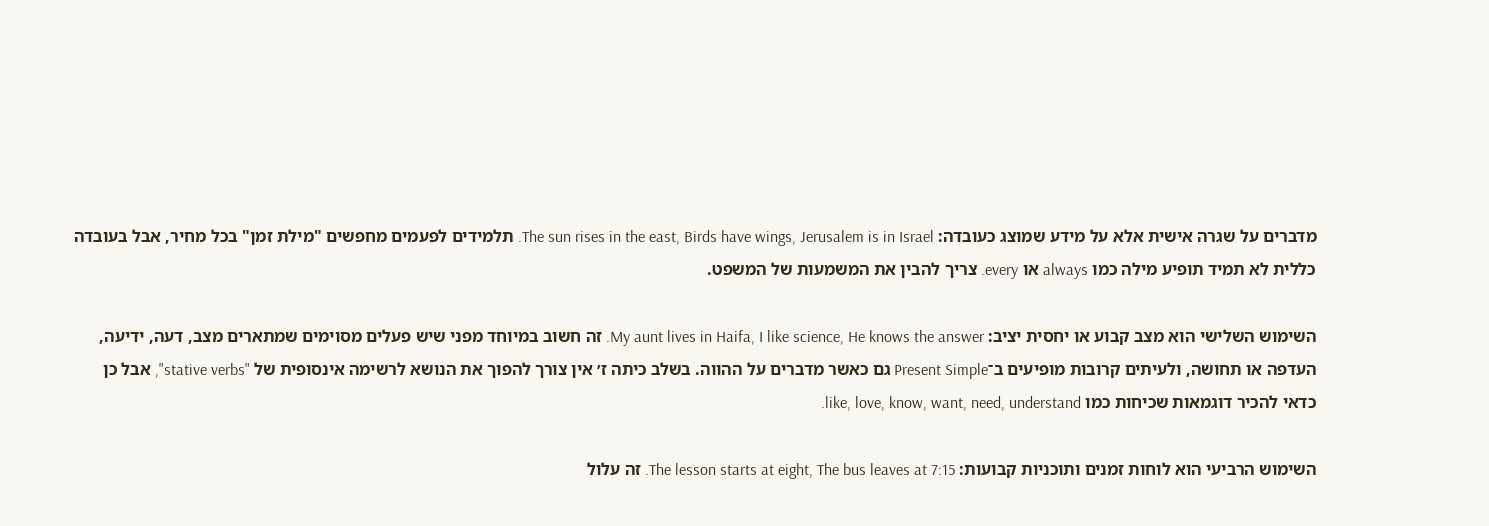מדברים על שגרה אישית אלא על מידע שמוצג כעובדה: The sun rises in the east, Birds have wings, Jerusalem is in Israel. תלמידים לפעמים מחפשים "מילת זמן" בכל מחיר, אבל בעובדה כללית לא תמיד תופיע מילה כמו always או every. צריך להבין את המשמעות של המשפט.

השימוש השלישי הוא מצב קבוע או יחסית יציב: My aunt lives in Haifa, I like science, He knows the answer. זה חשוב במיוחד מפני שיש פעלים מסוימים שמתארים מצב, דעה, ידיעה, העדפה או תחושה, ולעיתים קרובות מופיעים ב־Present Simple גם כאשר מדברים על ההווה. בשלב כיתה ז׳ אין צורך להפוך את הנושא לרשימה אינסופית של "stative verbs", אבל כן כדאי להכיר דוגמאות שכיחות כמו like, love, know, want, need, understand.

השימוש הרביעי הוא לוחות זמנים ותוכניות קבועות: The lesson starts at eight, The bus leaves at 7:15. זה עלול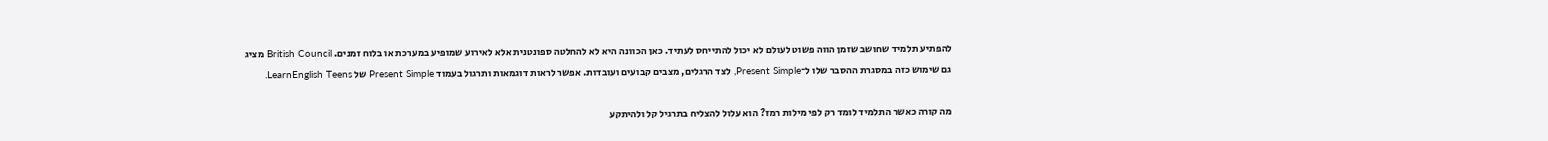להפתיע תלמיד שחושב שזמן הווה פשוט לעולם לא יכול להתייחס לעתיד. כאן הכוונה היא לא להחלטה ספונטנית אלא לאירוע שמופיע במערכת או בלוח זמנים. British Council מציג גם שימוש כזה במסגרת ההסבר שלו ל־Present Simple, לצד הרגלים, מצבים קבועים ועובדות. אפשר לראות דוגמאות ותרגול בעמוד Present Simple של LearnEnglish Teens.

מה קורה כאשר התלמיד לומד רק לפי מילות רמז? הוא עלול להצליח בתרגיל קל ולהיתקע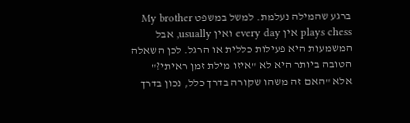ברגע שהמילה נעלמת. למשל במשפט My brother plays chess אין every day ואין usually, אבל המשמעות היא פעילות כללית או הרגל. לכן השאלה הטובה ביותר היא לא "איזו מילת זמן ראיתי?" אלא "האם זה משהו שקורה בדרך כלל, נכון בדרך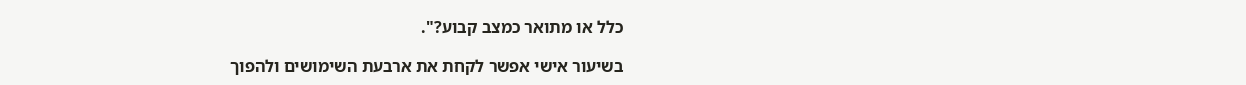כלל או מתואר כמצב קבוע?".

בשיעור אישי אפשר לקחת את ארבעת השימושים ולהפוך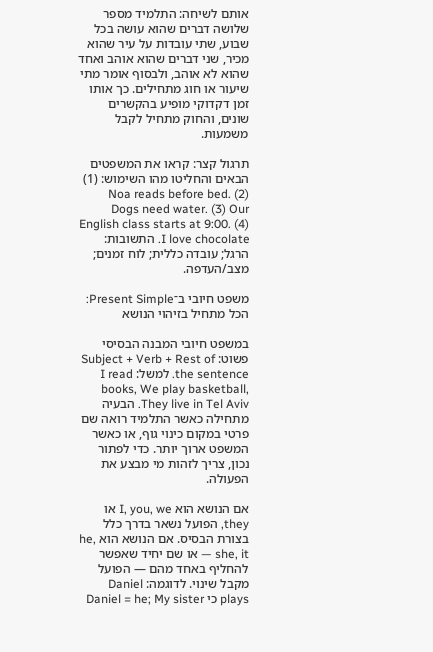אותם לשיחה: התלמיד מספר שלושה דברים שהוא עושה בכל שבוע, שתי עובדות על עיר שהוא מכיר, שני דברים שהוא אוהב ואחד שהוא לא אוהב, ולבסוף אומר מתי שיעור או חוג מתחילים. כך אותו זמן דקדוקי מופיע בהקשרים שונים, והחוק מתחיל לקבל משמעות.

תרגול קצר: קראו את המשפטים הבאים והחליטו מהו השימוש: (1) Noa reads before bed. (2) Dogs need water. (3) Our English class starts at 9:00. (4) I love chocolate. התשובות: הרגל; עובדה כללית; לוח זמנים; מצב/העדפה.

משפט חיובי ב־Present Simple: הכל מתחיל בזיהוי הנושא

במשפט חיובי המבנה הבסיסי פשוט: Subject + Verb + Rest of the sentence. למשל: I read books, We play basketball, They live in Tel Aviv. הבעיה מתחילה כאשר התלמיד רואה שם פרטי במקום כינוי גוף, או כאשר המשפט ארוך יותר. כדי לפתור נכון, צריך לזהות מי מבצע את הפעולה.

אם הנושא הוא I, you, we או they, הפועל נשאר בדרך כלל בצורת הבסיס. אם הנושא הוא he, she, it — או שם יחיד שאפשר להחליף באחד מהם — הפועל מקבל שינוי. לדוגמה: Daniel plays כי Daniel = he; My sister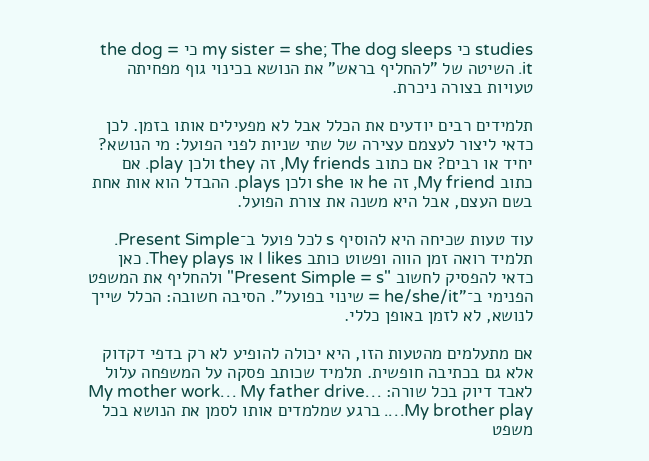studies כי my sister = she; The dog sleeps כי the dog = it. השיטה של "להחליף בראש" את הנושא בכינוי גוף מפחיתה טעויות בצורה ניכרת.

תלמידים רבים יודעים את הכלל אבל לא מפעילים אותו בזמן. לכן כדאי ליצור לעצמם עצירה של שתי שניות לפני הפועל: מי הנושא? יחיד או רבים? אם כתוב My friends, זה they ולכן play. אם כתוב My friend, זה he או she ולכן plays. ההבדל הוא אות אחת בשם העצם, אבל היא משנה את צורת הפועל.

עוד טעות שכיחה היא להוסיף s לכל פועל ב־Present Simple. תלמיד רואה זמן הווה ופשוט כותב I likes או They plays. כאן כדאי להפסיק לחשוב "Present Simple = s" ולהחליף את המשפט הפנימי ב־"he/she/it = שינוי בפועל". הסיבה חשובה: הכלל שייך לנושא, לא לזמן באופן כללי.

אם מתעלמים מהטעות הזו, היא יכולה להופיע לא רק בדפי דקדוק אלא גם בכתיבה חופשית. תלמיד שכותב פסקה על המשפחה עלול לאבד דיוק בכל שורה: My mother work… My father drive… My brother play…. ברגע שמלמדים אותו לסמן את הנושא בכל משפט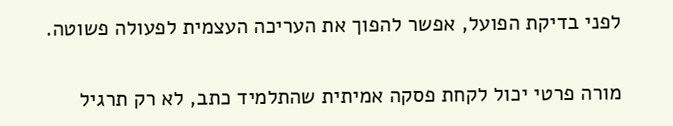לפני בדיקת הפועל, אפשר להפוך את העריכה העצמית לפעולה פשוטה.

מורה פרטי יכול לקחת פסקה אמיתית שהתלמיד כתב, לא רק תרגיל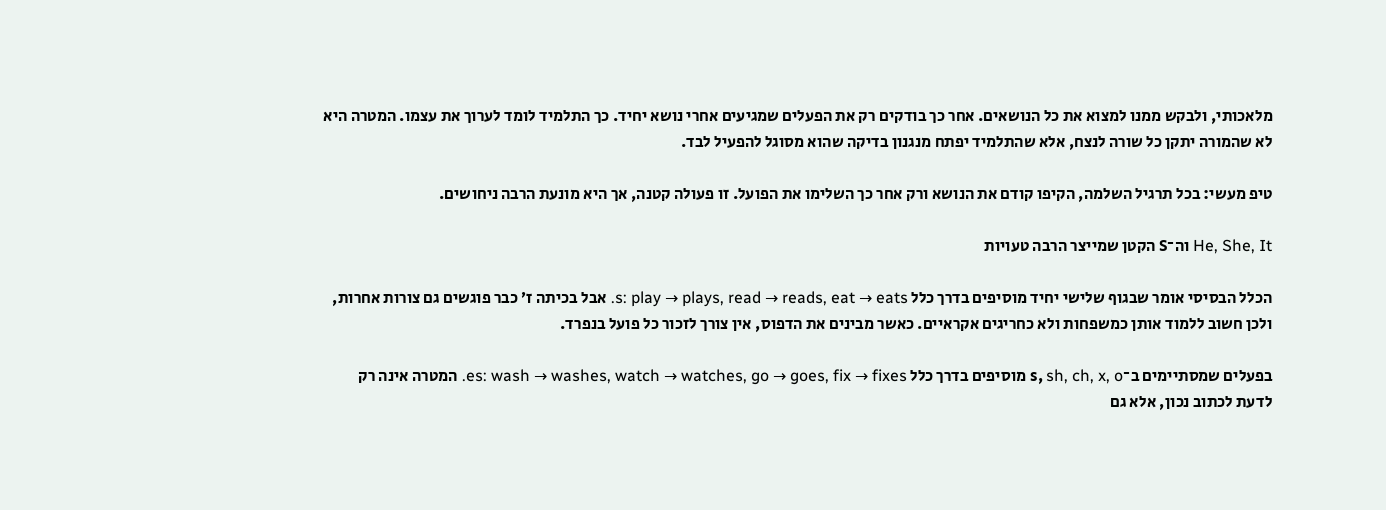מלאכותי, ולבקש ממנו למצוא את כל הנושאים. אחר כך בודקים רק את הפעלים שמגיעים אחרי נושא יחיד. כך התלמיד לומד לערוך את עצמו. המטרה היא לא שהמורה יתקן כל שורה לנצח, אלא שהתלמיד יפתח מנגנון בדיקה שהוא מסוגל להפעיל לבד.

טיפ מעשי: בכל תרגיל השלמה, הקיפו קודם את הנושא ורק אחר כך השלימו את הפועל. זו פעולה קטנה, אך היא מונעת הרבה ניחושים.

He, She, It וה־S הקטן שמייצר הרבה טעויות

הכלל הבסיסי אומר שבגוף שלישי יחיד מוסיפים בדרך כלל s: play → plays, read → reads, eat → eats. אבל בכיתה ז׳ כבר פוגשים גם צורות אחרות, ולכן חשוב ללמוד אותן כמשפחות ולא כחריגים אקראיים. כאשר מבינים את הדפוס, אין צורך לזכור כל פועל בנפרד.

בפעלים שמסתיימים ב־s, sh, ch, x, o מוסיפים בדרך כלל es: wash → washes, watch → watches, go → goes, fix → fixes. המטרה אינה רק לדעת לכתוב נכון, אלא גם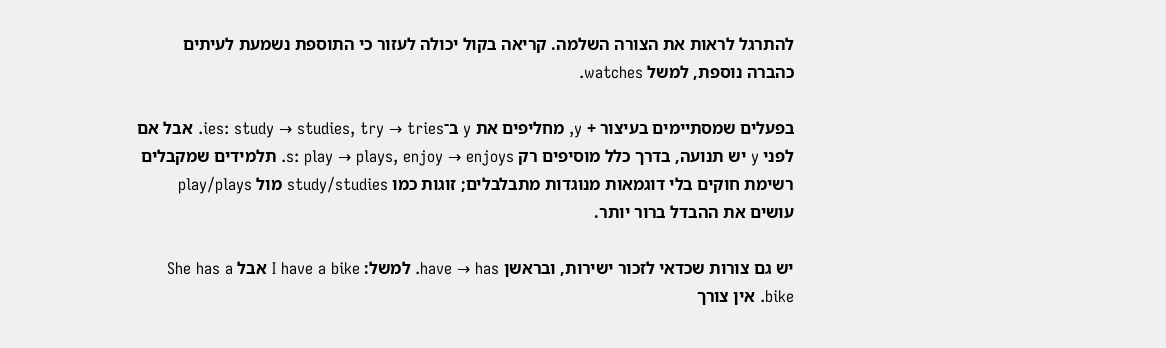להתרגל לראות את הצורה השלמה. קריאה בקול יכולה לעזור כי התוספת נשמעת לעיתים כהברה נוספת, למשל watches.

בפעלים שמסתיימים בעיצור + y, מחליפים את y ב־ies: study → studies, try → tries. אבל אם לפני y יש תנועה, בדרך כלל מוסיפים רק s: play → plays, enjoy → enjoys. תלמידים שמקבלים רשימת חוקים בלי דוגמאות מנוגדות מתבלבלים; זוגות כמו study/studies מול play/plays עושים את ההבדל ברור יותר.

יש גם צורות שכדאי לזכור ישירות, ובראשן have → has. למשל: I have a bike אבל She has a bike. אין צורך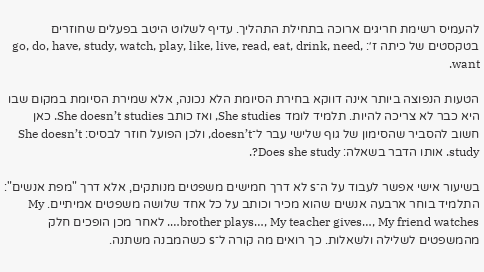להעמיס רשימת חריגים ארוכה בתחילת התהליך. עדיף לשלוט היטב בפעלים שחוזרים בטקסטים של כיתה ז׳: go, do, have, study, watch, play, like, live, read, eat, drink, need, want.

הטעות הנפוצה ביותר אינה דווקא בחירת הסיומת הלא נכונה, אלא שמירת הסיומת במקום שבו היא כבר לא צריכה להיות. תלמיד לומד She studies, ואז כותב She doesn’t studies. כאן חשוב להסביר שהסימון של גוף שלישי עבר ל־doesn’t, ולכן הפועל חוזר לבסיס: She doesn’t study. אותו הדבר בשאלה: Does she study?.

בשיעור אישי אפשר לעבוד על ה־s לא דרך חמישים משפטים מנותקים, אלא דרך "מפת אנשים": התלמיד בוחר ארבעה אנשים שהוא מכיר וכותב על כל אחד שלושה משפטים אמיתיים. My brother plays…, My teacher gives…, My friend watches…. לאחר מכן הופכים חלק מהמשפטים לשלילה ולשאלות. כך רואים מה קורה ל־s כשהמבנה משתנה.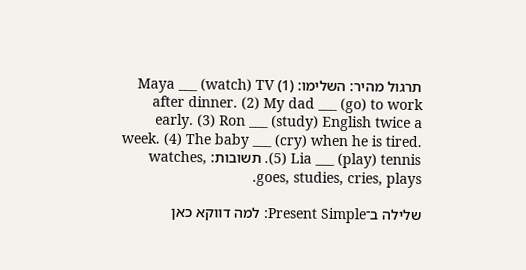תרגול מהיר: השלימו: (1) Maya ___ (watch) TV after dinner. (2) My dad ___ (go) to work early. (3) Ron ___ (study) English twice a week. (4) The baby ___ (cry) when he is tired. (5) Lia ___ (play) tennis. תשובות: watches, goes, studies, cries, plays.

שלילה ב־Present Simple: למה דווקא כאן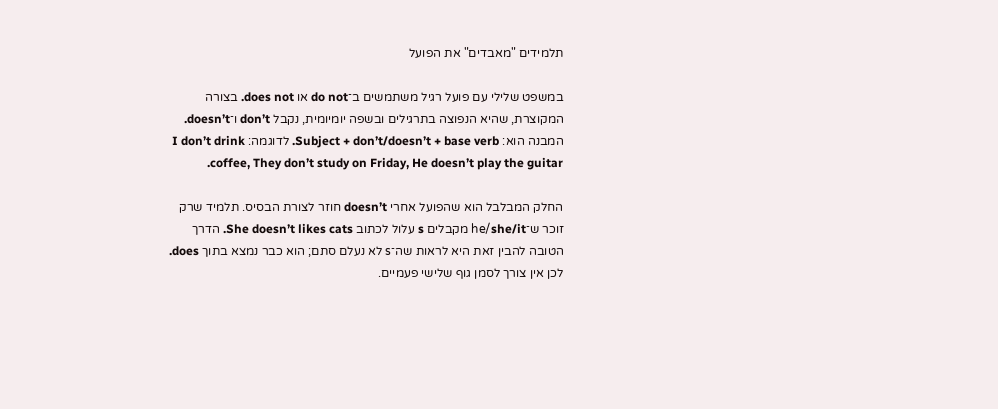תלמידים "מאבדים" את הפועל

במשפט שלילי עם פועל רגיל משתמשים ב־do not או does not. בצורה המקוצרת, שהיא הנפוצה בתרגילים ובשפה יומיומית, נקבל don’t ו־doesn’t. המבנה הוא: Subject + don’t/doesn’t + base verb. לדוגמה: I don’t drink coffee, They don’t study on Friday, He doesn’t play the guitar.

החלק המבלבל הוא שהפועל אחרי doesn’t חוזר לצורת הבסיס. תלמיד שרק זוכר ש־he/she/it מקבלים s עלול לכתוב She doesn’t likes cats. הדרך הטובה להבין זאת היא לראות שה־s לא נעלם סתם; הוא כבר נמצא בתוך does. לכן אין צורך לסמן גוף שלישי פעמיים.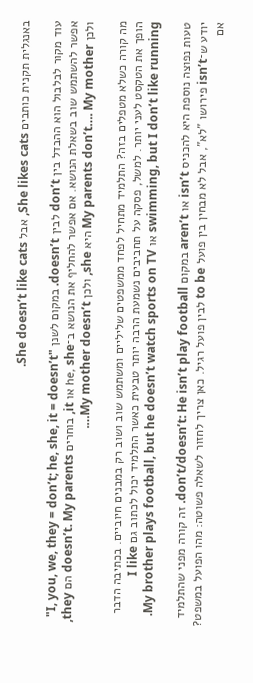באנגלית תקנית כותבים She likes cats, אבל She doesn’t like cats.

עוד מקור לבלבול הוא ההבדל בין don’t לבין doesn’t. במקום לשנן "I, you, we, they = don’t; he, she, it = doesn’t" אפשר להשתמש שוב בשאלת הנושא. אם אפשר להחליף את הנושא ב־he, she או it, בוחרים doesn’t. My parents הם they, ולכן My parents don’t…. My mother היא she, ולכן My mother doesn’t….

מה קורה כשלא מטפלים בזה? התלמיד מתחיל לפחד ממשפטים שליליים ומשתמש שוב ושוב רק במבנים חיוביים. בכתיבה הדבר הופך את הטקסט לעני יותר. למשל, פסקה על תחביבים נשמעת הרבה יותר טבעית כאשר התלמיד יכול לכתוב גם I like swimming, but I don’t like running או My brother plays football, but he doesn’t watch sports on TV.

טעות נפוצה נוספת היא להכניס isn’t או aren’t במקום don’t/doesn’t: He isn’t play football. זה קורה מפני שהתלמיד יודע ש־isn’t פירושו "לא", אבל לא מבחין בין פועל to be לבין פועל רגיל. כאן צריך לחזור לשאלה פשוטה: מהו הפועל במשפט? אם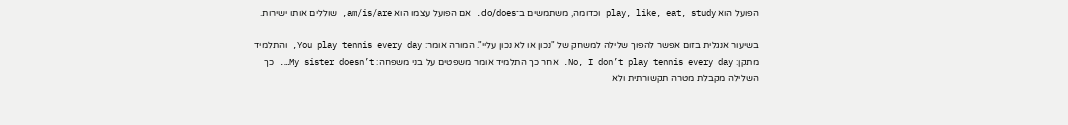הפועל הוא play, like, eat, study וכדומה, משתמשים ב־do/does. אם הפועל עצמו הוא am/is/are, שוללים אותו ישירות.

בשיעור אנגלית בזום אפשר להפוך שלילה למשחק של "נכון או לא נכון עליי". המורה אומר: You play tennis every day, והתלמיד מתקן: No, I don’t play tennis every day. אחר כך התלמיד אומר משפטים על בני משפחה: My sister doesn’t…. כך השלילה מקבלת מטרה תקשורתית ולא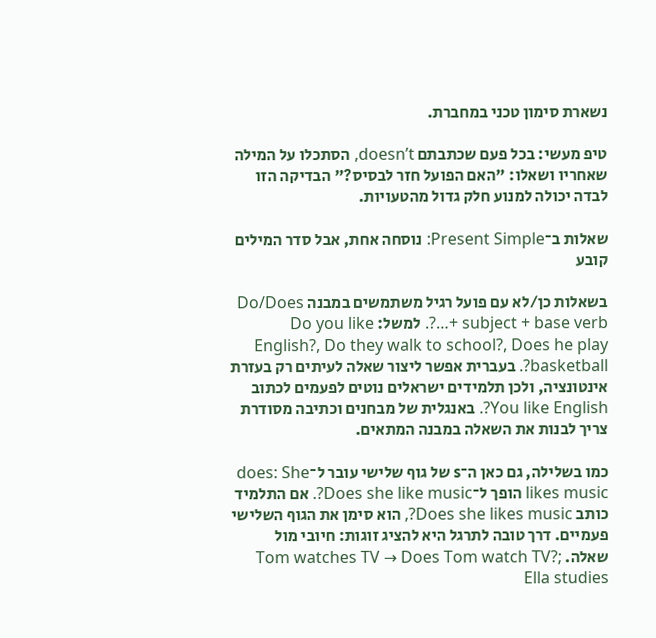נשארת סימון טכני במחברת.

טיפ מעשי: בכל פעם שכתבתם doesn’t, הסתכלו על המילה שאחריו ושאלו: "האם הפועל חזר לבסיס?" הבדיקה הזו לבדה יכולה למנוע חלק גדול מהטעויות.

שאלות ב־Present Simple: נוסחה אחת, אבל סדר המילים קובע

בשאלות כן/לא עם פועל רגיל משתמשים במבנה Do/Does + subject + base verb…?. למשל: Do you like English?, Do they walk to school?, Does he play basketball?. בעברית אפשר ליצור שאלה לעיתים רק בעזרת אינטונציה, ולכן תלמידים ישראלים נוטים לפעמים לכתוב You like English?. באנגלית של מבחנים וכתיבה מסודרת צריך לבנות את השאלה במבנה המתאים.

כמו בשלילה, גם כאן ה־s של גוף שלישי עובר ל־does: She likes music הופך ל־Does she like music?. אם התלמיד כותב Does she likes music?, הוא סימן את הגוף השלישי פעמיים. דרך טובה לתרגל היא להציג זוגות: חיובי מול שאלה. Tom watches TV → Does Tom watch TV?; Ella studies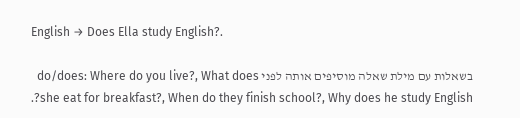English → Does Ella study English?.

בשאלות עם מילת שאלה מוסיפים אותה לפני do/does: Where do you live?, What does she eat for breakfast?, When do they finish school?, Why does he study English?.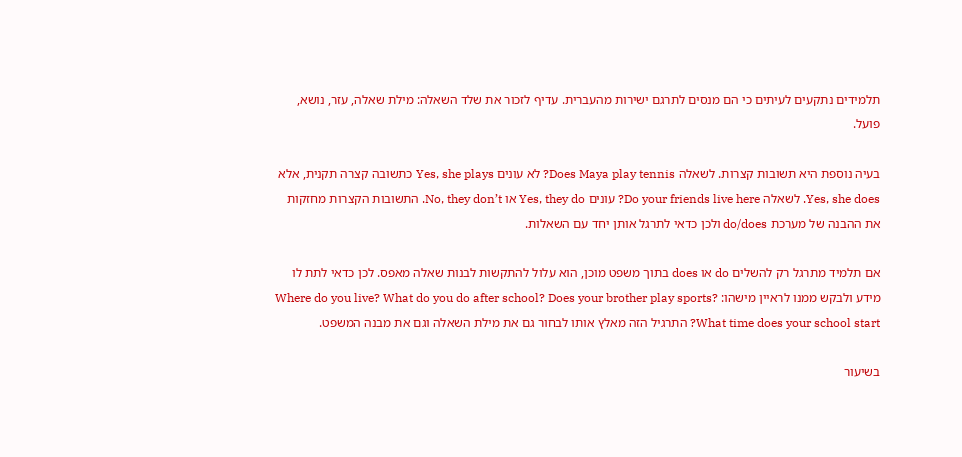תלמידים נתקעים לעיתים כי הם מנסים לתרגם ישירות מהעברית. עדיף לזכור את שלד השאלה: מילת שאלה, עזר, נושא, פועל.

בעיה נוספת היא תשובות קצרות. לשאלה Does Maya play tennis? לא עונים Yes, she plays כתשובה קצרה תקנית, אלא Yes, she does. לשאלה Do your friends live here? עונים Yes, they do או No, they don’t. התשובות הקצרות מחזקות את ההבנה של מערכת do/does ולכן כדאי לתרגל אותן יחד עם השאלות.

אם תלמיד מתרגל רק להשלים do או does בתוך משפט מוכן, הוא עלול להתקשות לבנות שאלה מאפס. לכן כדאי לתת לו מידע ולבקש ממנו לראיין מישהו: Where do you live? What do you do after school? Does your brother play sports? What time does your school start? התרגיל הזה מאלץ אותו לבחור גם את מילת השאלה וגם את מבנה המשפט.

בשיעור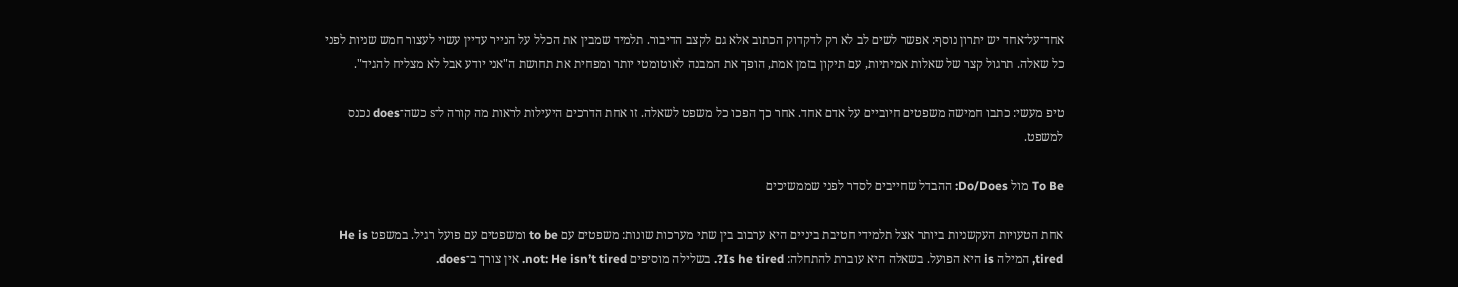אחד־על־אחד יש יתרון נוסף: אפשר לשים לב לא רק לדקדוק הכתוב אלא גם לקצב הדיבור. תלמיד שמבין את הכלל על הנייר עדיין עשוי לעצור חמש שניות לפני כל שאלה. תרגול קצר של שאלות אמיתיות, עם תיקון בזמן אמת, הופך את המבנה לאוטומטי יותר ומפחית את תחושת ה"אני יודע אבל לא מצליח להגיד".

טיפ מעשי: כתבו חמישה משפטים חיוביים על אדם אחד. אחר כך הפכו כל משפט לשאלה. זו אחת הדרכים היעילות לראות מה קורה ל־s כשה־does נכנס למשפט.

To Be מול Do/Does: ההבדל שחייבים לסדר לפני שממשיכים

אחת הטעויות העקשניות ביותר אצל תלמידי חטיבת ביניים היא ערבוב בין שתי מערכות שונות: משפטים עם to be ומשפטים עם פועל רגיל. במשפט He is tired, המילה is היא הפועל. בשאלה היא עוברת להתחלה: Is he tired?. בשלילה מוסיפים not: He isn’t tired. אין צורך ב־does.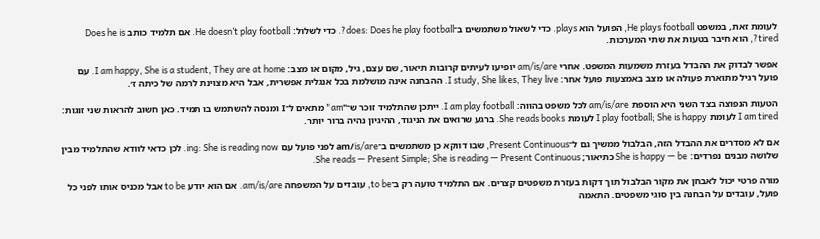לעומת זאת, במשפט He plays football, הפועל הוא plays. כדי לשאול משתמשים ב־does: Does he play football?. כדי לשלול: He doesn’t play football. אם תלמיד כותב Does he is tired?, הוא חיבר בטעות את שתי המערכות.

אפשר לבדוק את ההבדל בעזרת משמעות המשפט. אחרי am/is/are יופיעו לעיתים קרובות תיאור, שם עצם, גיל, מקום או מצב: I am happy, She is a student, They are at home. עם פועל רגיל מתוארת פעולה או מצב באמצעות פועל אחר: I study, She likes, They live. ההבחנה אינה מושלמת בכל אנגלית אפשרית, אבל היא מצוינת לרמה של כיתה ז׳.

הטעות הנפוצה בצד השני היא הוספת am/is/are לכל משפט בהווה: I am play football. ייתכן שהתלמיד זוכר ש־"am" מתאים ל־I ומנסה להשתמש בו תמיד. כאן חשוב להראות שני זוגות: I am tired לעומת I play football; She is happy לעומת She reads books. ברגע שרואים את הניגוד, ההיגיון נהיה ברור יותר.

אם לא מסדרים את ההבדל הזה, הבלבול ממשיך גם ל־Present Continuous, שבו דווקא כן משתמשים ב־am/is/are לפני פועל עם ing: She is reading now. לכן כדאי לוודא שהתלמיד מבין שלושה מבנים נפרדים: She is happy — be כתיאור; She reads — Present Simple; She is reading — Present Continuous.

מורה פרטי יכול לאבחן את מקור הבלבול תוך דקות בעזרת משפטים קצרים. אם התלמיד טועה רק ב־to be, עובדים על המשפחה am/is/are. אם הוא יודע to be אבל מכניס אותו לפני כל פועל, עובדים על הבחנה בין סוגי משפטים. התאמה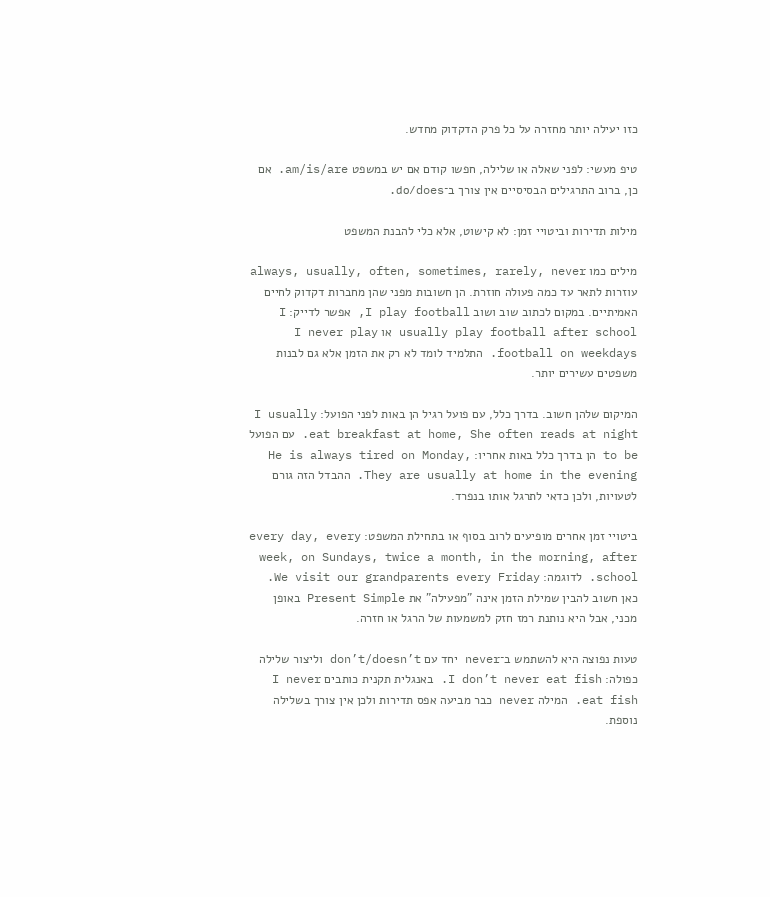כזו יעילה יותר מחזרה על כל פרק הדקדוק מחדש.

טיפ מעשי: לפני שאלה או שלילה, חפשו קודם אם יש במשפט am/is/are. אם כן, ברוב התרגילים הבסיסיים אין צורך ב־do/does.

מילות תדירות וביטויי זמן: לא קישוט, אלא כלי להבנת המשפט

מילים כמו always, usually, often, sometimes, rarely, never עוזרות לתאר עד כמה פעולה חוזרת. הן חשובות מפני שהן מחברות דקדוק לחיים האמיתיים. במקום לכתוב שוב ושוב I play football, אפשר לדייק: I usually play football after school או I never play football on weekdays. התלמיד לומד לא רק את הזמן אלא גם לבנות משפטים עשירים יותר.

המיקום שלהן חשוב. בדרך כלל, עם פועל רגיל הן באות לפני הפועל: I usually eat breakfast at home, She often reads at night. עם הפועל to be הן בדרך כלל באות אחריו: He is always tired on Monday, They are usually at home in the evening. ההבדל הזה גורם לטעויות, ולכן כדאי לתרגל אותו בנפרד.

ביטויי זמן אחרים מופיעים לרוב בסוף או בתחילת המשפט: every day, every week, on Sundays, twice a month, in the morning, after school. לדוגמה: We visit our grandparents every Friday. כאן חשוב להבין שמילת הזמן אינה "מפעילה" את Present Simple באופן מכני, אבל היא נותנת רמז חזק למשמעות של הרגל או חזרה.

טעות נפוצה היא להשתמש ב־never יחד עם don’t/doesn’t וליצור שלילה כפולה: I don’t never eat fish. באנגלית תקנית כותבים I never eat fish. המילה never כבר מביעה אפס תדירות ולכן אין צורך בשלילה נוספת.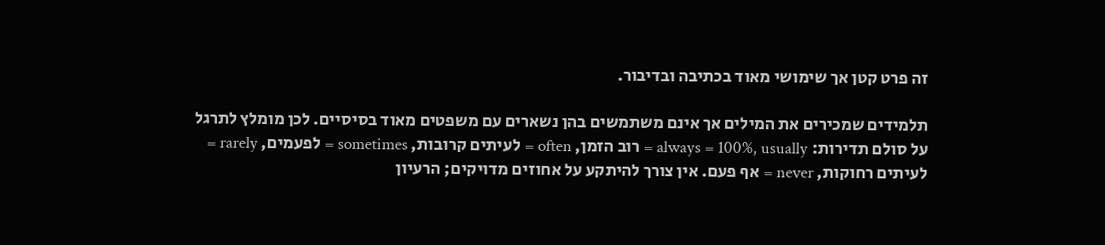זה פרט קטן אך שימושי מאוד בכתיבה ובדיבור.

תלמידים שמכירים את המילים אך אינם משתמשים בהן נשארים עם משפטים מאוד בסיסיים. לכן מומלץ לתרגל על סולם תדירות: always = 100%, usually = רוב הזמן, often = לעיתים קרובות, sometimes = לפעמים, rarely = לעיתים רחוקות, never = אף פעם. אין צורך להיתקע על אחוזים מדויקים; הרעיון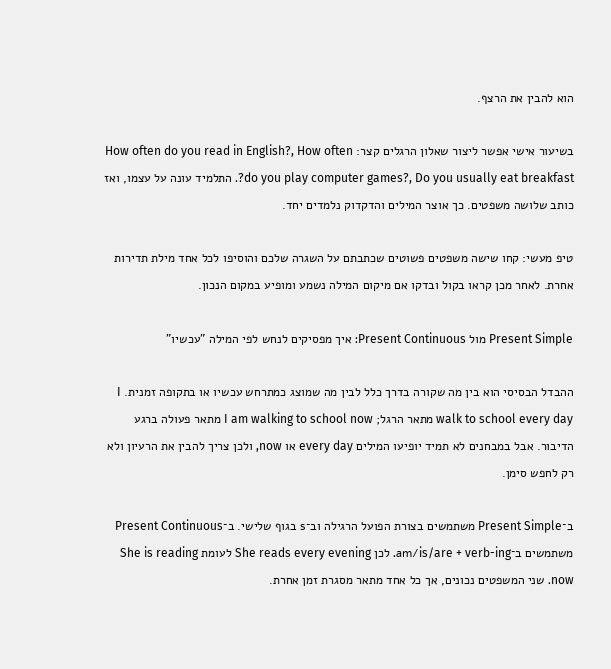הוא להבין את הרצף.

בשיעור אישי אפשר ליצור שאלון הרגלים קצר: How often do you read in English?, How often do you play computer games?, Do you usually eat breakfast?. התלמיד עונה על עצמו, ואז כותב שלושה משפטים. כך אוצר המילים והדקדוק נלמדים יחד.

טיפ מעשי: קחו שישה משפטים פשוטים שכתבתם על השגרה שלכם והוסיפו לכל אחד מילת תדירות אחרת. לאחר מכן קראו בקול ובדקו אם מיקום המילה נשמע ומופיע במקום הנכון.

Present Simple מול Present Continuous: איך מפסיקים לנחש לפי המילה "עכשיו"

ההבדל הבסיסי הוא בין מה שקורה בדרך כלל לבין מה שמוצג כמתרחש עכשיו או בתקופה זמנית. I walk to school every day מתאר הרגל; I am walking to school now מתאר פעולה ברגע הדיבור. אבל במבחנים לא תמיד יופיעו המילים every day או now, ולכן צריך להבין את הרעיון ולא רק לחפש סימן.

ב־Present Simple משתמשים בצורת הפועל הרגילה וב־s בגוף שלישי. ב־Present Continuous משתמשים ב־am/is/are + verb-ing. לכן She reads every evening לעומת She is reading now. שני המשפטים נכונים, אך כל אחד מתאר מסגרת זמן אחרת.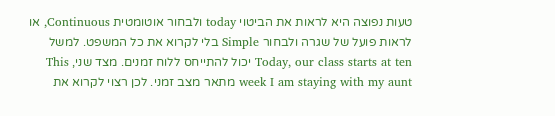טעות נפוצה היא לראות את הביטוי today ולבחור אוטומטית Continuous, או לראות פועל של שגרה ולבחור Simple בלי לקרוא את כל המשפט. למשל Today, our class starts at ten יכול להתייחס ללוח זמנים. מצד שני, This week I am staying with my aunt מתאר מצב זמני. לכן רצוי לקרוא את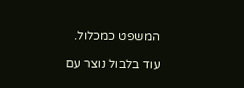המשפט כמכלול.

עוד בלבול נוצר עם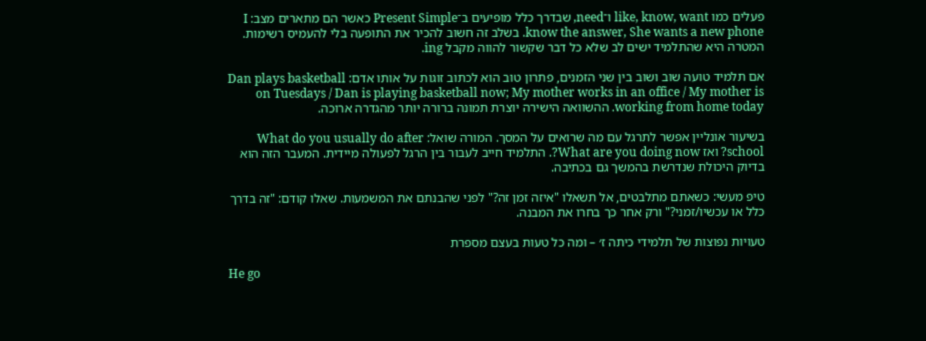פעלים כמו like, know, want ו־need, שבדרך כלל מופיעים ב־Present Simple כאשר הם מתארים מצב: I know the answer, She wants a new phone. בשלב זה חשוב להכיר את התופעה בלי להעמיס רשימות. המטרה היא שהתלמיד ישים לב שלא כל דבר שקשור להווה מקבל ing.

אם תלמיד טועה שוב ושוב בין שני הזמנים, פתרון טוב הוא לכתוב זוגות על אותו אדם: Dan plays basketball on Tuesdays / Dan is playing basketball now; My mother works in an office / My mother is working from home today. ההשוואה הישירה יוצרת תמונה ברורה יותר מהגדרה ארוכה.

בשיעור אונליין אפשר לתרגל עם מה שרואים על המסך. המורה שואל: What do you usually do after school? ואז What are you doing now?. התלמיד חייב לעבור בין הרגל לפעולה מיידית. המעבר הזה הוא בדיוק היכולת שנדרשת בהמשך גם בכתיבה.

טיפ מעשי: כשאתם מתלבטים, אל תשאלו "איזה זמן זה?" לפני שהבנתם את המשמעות. שאלו קודם: "זה בדרך כלל או עכשיו/זמני?" ורק אחר כך בחרו את המבנה.

טעויות נפוצות של תלמידי כיתה ז׳ – ומה כל טעות בעצם מספרת

He go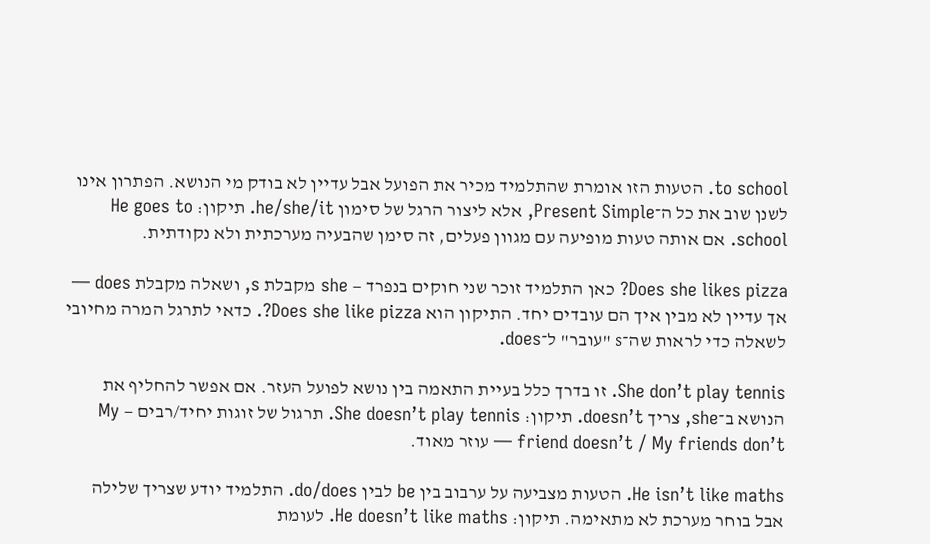to school. הטעות הזו אומרת שהתלמיד מכיר את הפועל אבל עדיין לא בודק מי הנושא. הפתרון אינו לשנן שוב את כל ה־Present Simple, אלא ליצור הרגל של סימון he/she/it. תיקון: He goes to school. אם אותה טעות מופיעה עם מגוון פעלים, זה סימן שהבעיה מערכתית ולא נקודתית.

Does she likes pizza? כאן התלמיד זוכר שני חוקים בנפרד — she מקבלת s, ושאלה מקבלת does — אך עדיין לא מבין איך הם עובדים יחד. התיקון הוא Does she like pizza?. כדאי לתרגל המרה מחיובי לשאלה כדי לראות שה־s "עובר" ל־does.

She don’t play tennis. זו בדרך כלל בעיית התאמה בין נושא לפועל העזר. אם אפשר להחליף את הנושא ב־she, צריך doesn’t. תיקון: She doesn’t play tennis. תרגול של זוגות יחיד/רבים — My friend doesn’t / My friends don’t — עוזר מאוד.

He isn’t like maths. הטעות מצביעה על ערבוב בין be לבין do/does. התלמיד יודע שצריך שלילה אבל בוחר מערכת לא מתאימה. תיקון: He doesn’t like maths. לעומת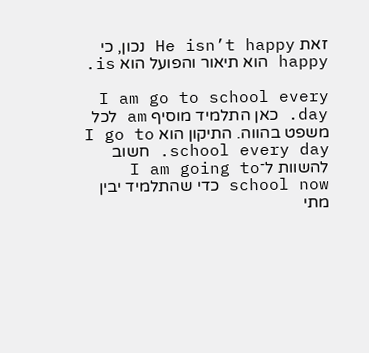זאת He isn’t happy נכון, כי happy הוא תיאור והפועל הוא is.

I am go to school every day. כאן התלמיד מוסיף am לכל משפט בהווה. התיקון הוא I go to school every day. חשוב להשוות ל־I am going to school now כדי שהתלמיד יבין מתי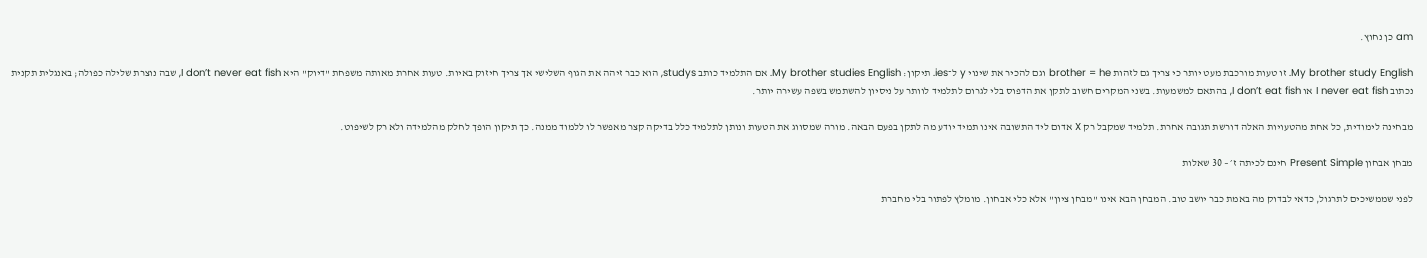am כן נחוץ.

My brother study English. זו טעות מורכבת מעט יותר כי צריך גם לזהות brother = he וגם להכיר את שינוי y ל־ies. תיקון: My brother studies English. אם התלמיד כותב studys, הוא כבר זיהה את הגוף השלישי אך צריך חיזוק באיות. טעות אחרת מאותה משפחת "דיוק" היא I don’t never eat fish, שבה נוצרת שלילה כפולה; באנגלית תקנית נכתוב I never eat fish או I don’t eat fish, בהתאם למשמעות. בשני המקרים חשוב לתקן את הדפוס בלי לגרום לתלמיד לוותר על ניסיון להשתמש בשפה עשירה יותר.

מבחינה לימודית, כל אחת מהטעויות האלה דורשת תגובה אחרת. תלמיד שמקבל רק X אדום ליד התשובה אינו תמיד יודע מה לתקן בפעם הבאה. מורה שמסווג את הטעות ונותן לתלמיד כלל בדיקה קצר מאפשר לו ללמוד ממנה. כך תיקון הופך לחלק מהלמידה ולא רק לשיפוט.

מבחן אבחון Present Simple חינם לכיתה ז׳ – 30 שאלות

לפני שממשיכים לתרגול, כדאי לבדוק מה באמת כבר יושב טוב. המבחן הבא אינו "מבחן ציון" אלא כלי אבחון. מומלץ לפתור בלי מחברת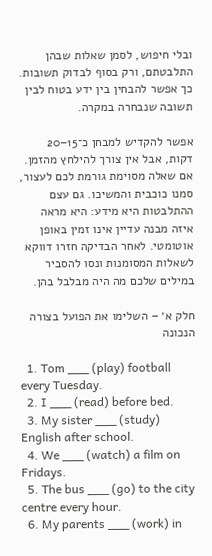ובלי חיפוש, לסמן שאלות שבהן התלבטתם, ורק בסוף לבדוק תשובות. כך אפשר להבחין בין ידע בטוח לבין תשובה שנבחרה במקרה.

אפשר להקדיש למבחן כ־15–20 דקות, אבל אין צורך להילחץ מהזמן. אם שאלה מסוימת גורמת לכם לעצור, סמנו כוכבית והמשיכו. גם עצם ההתלבטות היא מידע: היא מראה איזה מבנה עדיין אינו זמין באופן אוטומטי. לאחר הבדיקה חזרו דווקא לשאלות המסומנות ונסו להסביר במילים שלכם מה היה מבלבל בהן.

חלק א׳ – השלימו את הפועל בצורה הנכונה

  1. Tom ___ (play) football every Tuesday.
  2. I ___ (read) before bed.
  3. My sister ___ (study) English after school.
  4. We ___ (watch) a film on Fridays.
  5. The bus ___ (go) to the city centre every hour.
  6. My parents ___ (work) in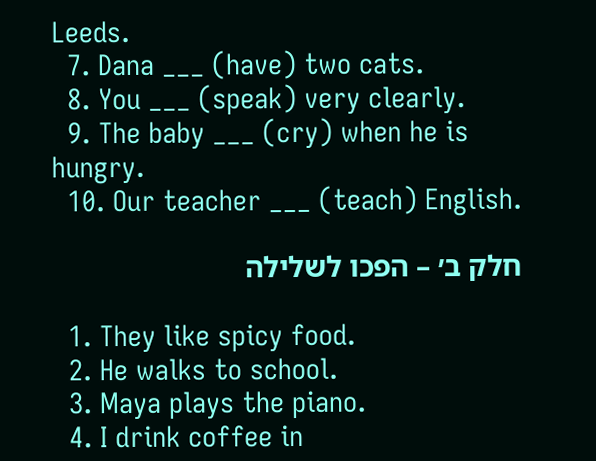Leeds.
  7. Dana ___ (have) two cats.
  8. You ___ (speak) very clearly.
  9. The baby ___ (cry) when he is hungry.
  10. Our teacher ___ (teach) English.

חלק ב׳ – הפכו לשלילה

  1. They like spicy food.
  2. He walks to school.
  3. Maya plays the piano.
  4. I drink coffee in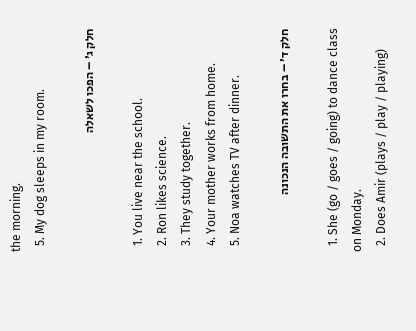the morning.
  5. My dog sleeps in my room.

חלק ג׳ – הפכו לשאלה

  1. You live near the school.
  2. Ron likes science.
  3. They study together.
  4. Your mother works from home.
  5. Noa watches TV after dinner.

חלק ד׳ – בחרו את התשובה הנכונה

  1. She (go / goes / going) to dance class on Monday.
  2. Does Amir (plays / play / playing)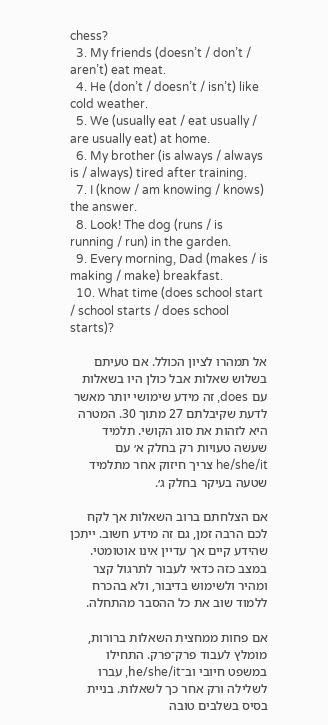chess?
  3. My friends (doesn’t / don’t / aren’t) eat meat.
  4. He (don’t / doesn’t / isn’t) like cold weather.
  5. We (usually eat / eat usually / are usually eat) at home.
  6. My brother (is always / always is / always) tired after training.
  7. I (know / am knowing / knows) the answer.
  8. Look! The dog (runs / is running / run) in the garden.
  9. Every morning, Dad (makes / is making / make) breakfast.
  10. What time (does school start / school starts / does school starts)?

אל תמהרו לציון הכולל. אם טעיתם בשלוש שאלות אבל כולן היו בשאלות עם does, זה מידע שימושי יותר מאשר לדעת שקיבלתם 27 מתוך 30. המטרה היא לזהות את סוג הקושי. תלמיד שעשה טעויות רק בחלק א׳ עם he/she/it צריך חיזוק אחר מתלמיד שטעה בעיקר בחלק ג׳.

אם הצלחתם ברוב השאלות אך לקח לכם הרבה זמן, גם זה מידע חשוב. ייתכן שהידע קיים אך עדיין אינו אוטומטי. במצב כזה כדאי לעבור לתרגול קצר ומהיר ולשימוש בדיבור, ולא בהכרח ללמוד שוב את כל ההסבר מהתחלה.

אם פחות ממחצית השאלות ברורות, מומלץ לעבוד פרק־פרק. התחילו במשפט חיובי וב־he/she/it, עברו לשלילה ורק אחר כך לשאלות. בניית בסיס בשלבים טובה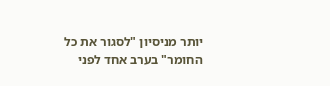יותר מניסיון "לסגור את כל החומר" בערב אחד לפני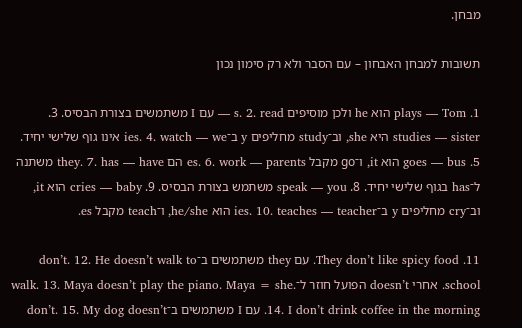מבחן.

תשובות למבחן האבחון – עם הסבר ולא רק סימון נכון

1. plays — Tom הוא he ולכן מוסיפים s. 2. read — עם I משתמשים בצורת הבסיס. 3. studies — sister היא she, וב־study מחליפים y ב־ies. 4. watch — we אינו גוף שלישי יחיד. 5. goes — bus הוא it, ו־go מקבל es. 6. work — parents הם they. 7. has — have משתנה ל־has בגוף שלישי יחיד. 8. speak — you משתמש בצורת הבסיס. 9. cries — baby הוא it, וב־cry מחליפים y ב־ies. 10. teaches — teacher הוא he/she, ו־teach מקבל es.

11. They don’t like spicy food. עם they משתמשים ב־don’t. 12. He doesn’t walk to school. אחרי doesn’t הפועל חוזר ל־walk. 13. Maya doesn’t play the piano. Maya = she. 14. I don’t drink coffee in the morning. עם I משתמשים ב־don’t. 15. My dog doesn’t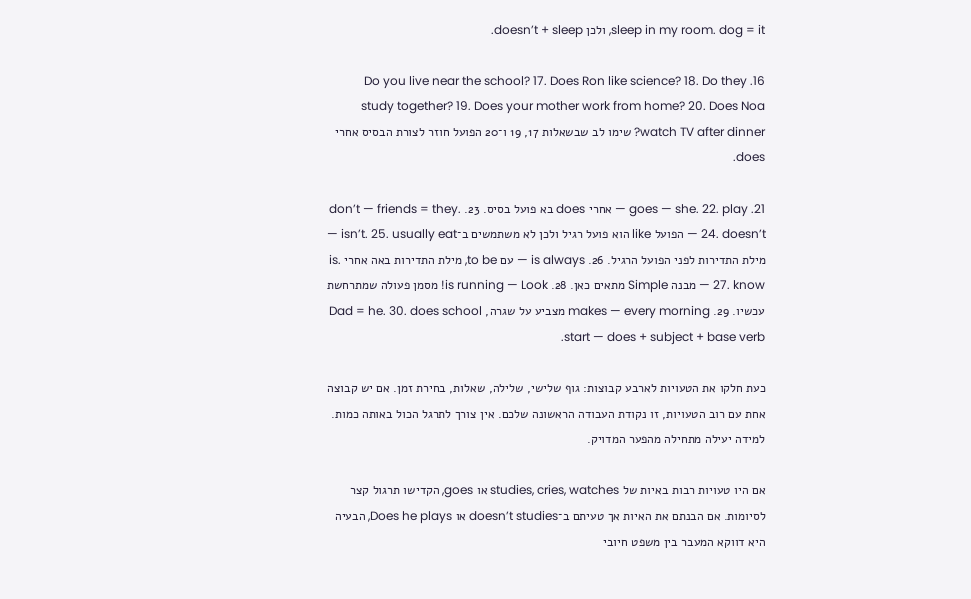sleep in my room. dog = it, ולכן doesn’t + sleep.

16. Do you live near the school? 17. Does Ron like science? 18. Do they study together? 19. Does your mother work from home? 20. Does Noa watch TV after dinner? שימו לב שבשאלות 17, 19 ו־20 הפועל חוזר לצורת הבסיס אחרי does.

21. goes — she. 22. play — אחרי does בא פועל בסיס. 23. don’t — friends = they. 24. doesn’t — הפועל like הוא פועל רגיל ולכן לא משתמשים ב־isn’t. 25. usually eat — מילת התדירות לפני הפועל הרגיל. 26. is always — עם to be, מילת התדירות באה אחרי is. 27. know — מבנה Simple מתאים כאן. 28. is running — Look! מסמן פעולה שמתרחשת עכשיו. 29. makes — every morning מצביע על שגרה, Dad = he. 30. does school start — does + subject + base verb.

כעת חלקו את הטעויות לארבע קבוצות: גוף שלישי, שלילה, שאלות, בחירת זמן. אם יש קבוצה אחת עם רוב הטעויות, זו נקודת העבודה הראשונה שלכם. אין צורך לתרגל הכול באותה כמות. למידה יעילה מתחילה מהפער המדויק.

אם היו טעויות רבות באיות של studies, cries, watches או goes, הקדישו תרגול קצר לסיומות. אם הבנתם את האיות אך טעיתם ב־doesn’t studies או Does he plays, הבעיה היא דווקא המעבר בין משפט חיובי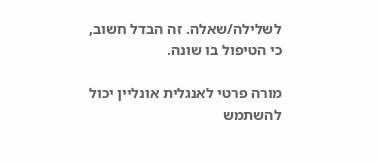לשלילה/שאלה. זה הבדל חשוב, כי הטיפול בו שונה.

מורה פרטי לאנגלית אונליין יכול להשתמש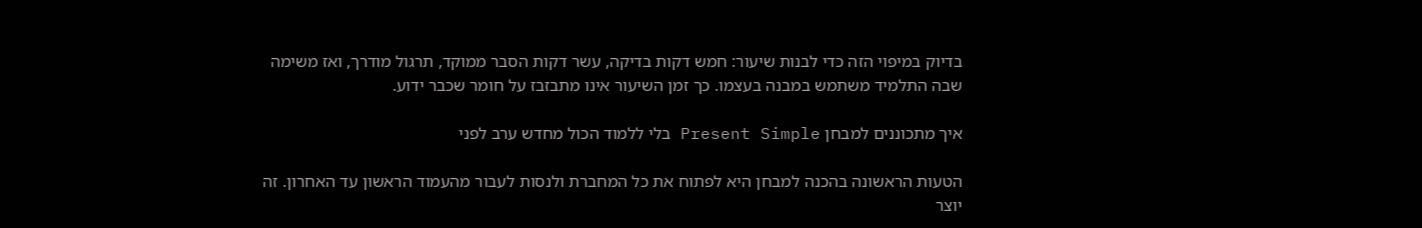בדיוק במיפוי הזה כדי לבנות שיעור: חמש דקות בדיקה, עשר דקות הסבר ממוקד, תרגול מודרך, ואז משימה שבה התלמיד משתמש במבנה בעצמו. כך זמן השיעור אינו מתבזבז על חומר שכבר ידוע.

איך מתכוננים למבחן Present Simple בלי ללמוד הכול מחדש ערב לפני

הטעות הראשונה בהכנה למבחן היא לפתוח את כל המחברת ולנסות לעבור מהעמוד הראשון עד האחרון. זה יוצר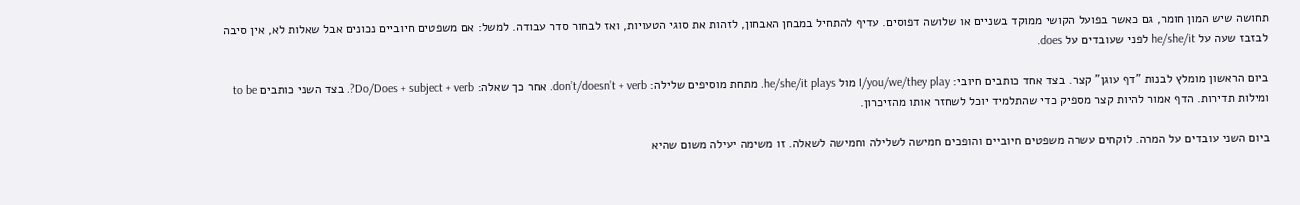תחושה שיש המון חומר, גם כאשר בפועל הקושי ממוקד בשניים או שלושה דפוסים. עדיף להתחיל במבחן האבחון, לזהות את סוגי הטעויות, ואז לבחור סדר עבודה. למשל: אם משפטים חיוביים נכונים אבל שאלות לא, אין סיבה לבזבז שעה על he/she/it לפני שעובדים על does.

ביום הראשון מומלץ לבנות "דף עוגן" קצר. בצד אחד כותבים חיובי: I/you/we/they play מול he/she/it plays. מתחת מוסיפים שלילה: don’t/doesn’t + verb. אחר כך שאלה: Do/Does + subject + verb?. בצד השני כותבים to be ומילות תדירות. הדף אמור להיות קצר מספיק כדי שהתלמיד יוכל לשחזר אותו מהזיכרון.

ביום השני עובדים על המרה. לוקחים עשרה משפטים חיוביים והופכים חמישה לשלילה וחמישה לשאלה. זו משימה יעילה משום שהיא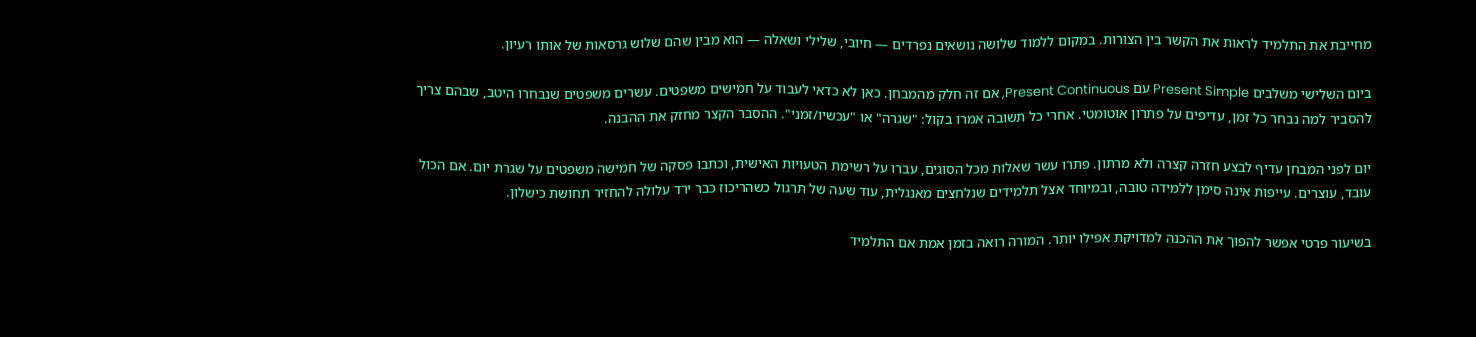מחייבת את התלמיד לראות את הקשר בין הצורות. במקום ללמוד שלושה נושאים נפרדים — חיובי, שלילי ושאלה — הוא מבין שהם שלוש גרסאות של אותו רעיון.

ביום השלישי משלבים Present Simple עם Present Continuous, אם זה חלק מהמבחן. כאן לא כדאי לעבוד על חמישים משפטים. עשרים משפטים שנבחרו היטב, שבהם צריך להסביר למה נבחר כל זמן, עדיפים על פתרון אוטומטי. אחרי כל תשובה אמרו בקול: "שגרה" או "עכשיו/זמני". ההסבר הקצר מחזק את ההבנה.

יום לפני המבחן עדיף לבצע חזרה קצרה ולא מרתון. פתרו עשר שאלות מכל הסוגים, עברו על רשימת הטעויות האישית, וכתבו פסקה של חמישה משפטים על שגרת יום. אם הכול עובד, עוצרים. עייפות אינה סימן ללמידה טובה, ובמיוחד אצל תלמידים שנלחצים מאנגלית, עוד שעה של תרגול כשהריכוז כבר ירד עלולה להחזיר תחושת כישלון.

בשיעור פרטי אפשר להפוך את ההכנה למדויקת אפילו יותר. המורה רואה בזמן אמת אם התלמיד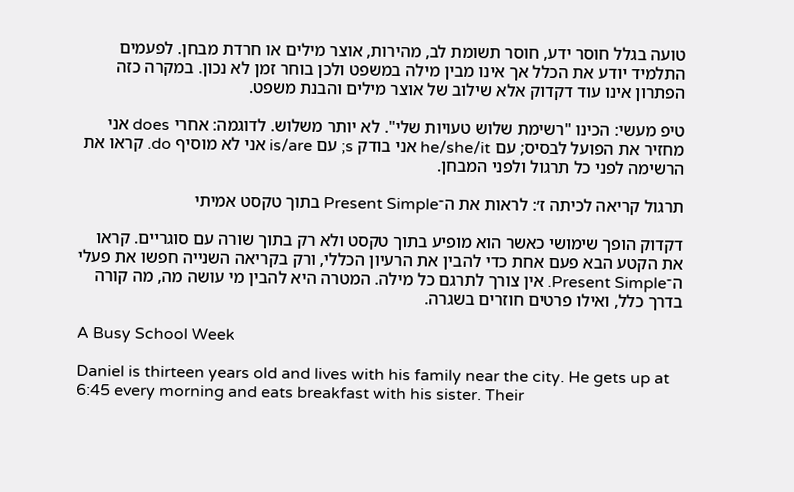טועה בגלל חוסר ידע, חוסר תשומת לב, מהירות, אוצר מילים או חרדת מבחן. לפעמים התלמיד יודע את הכלל אך אינו מבין מילה במשפט ולכן בוחר זמן לא נכון. במקרה כזה הפתרון אינו עוד דקדוק אלא שילוב של אוצר מילים והבנת משפט.

טיפ מעשי: הכינו "רשימת שלוש טעויות שלי". לא יותר משלוש. לדוגמה: אחרי does אני מחזיר את הפועל לבסיס; עם he/she/it אני בודק s; עם is/are אני לא מוסיף do. קראו את הרשימה לפני כל תרגול ולפני המבחן.

תרגול קריאה לכיתה ז׳: לראות את ה־Present Simple בתוך טקסט אמיתי

דקדוק הופך שימושי כאשר הוא מופיע בתוך טקסט ולא רק בתוך שורה עם סוגריים. קראו את הקטע הבא פעם אחת כדי להבין את הרעיון הכללי, ורק בקריאה השנייה חפשו את פעלי ה־Present Simple. אין צורך לתרגם כל מילה. המטרה היא להבין מי עושה מה, מה קורה בדרך כלל, ואילו פרטים חוזרים בשגרה.

A Busy School Week

Daniel is thirteen years old and lives with his family near the city. He gets up at 6:45 every morning and eats breakfast with his sister. Their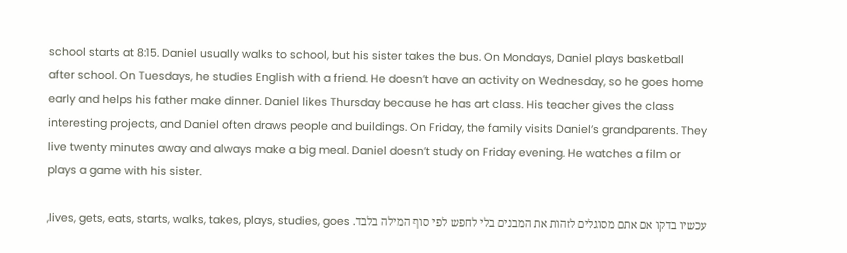school starts at 8:15. Daniel usually walks to school, but his sister takes the bus. On Mondays, Daniel plays basketball after school. On Tuesdays, he studies English with a friend. He doesn’t have an activity on Wednesday, so he goes home early and helps his father make dinner. Daniel likes Thursday because he has art class. His teacher gives the class interesting projects, and Daniel often draws people and buildings. On Friday, the family visits Daniel’s grandparents. They live twenty minutes away and always make a big meal. Daniel doesn’t study on Friday evening. He watches a film or plays a game with his sister.

עכשיו בדקו אם אתם מסוגלים לזהות את המבנים בלי לחפש לפי סוף המילה בלבד. lives, gets, eats, starts, walks, takes, plays, studies, goes,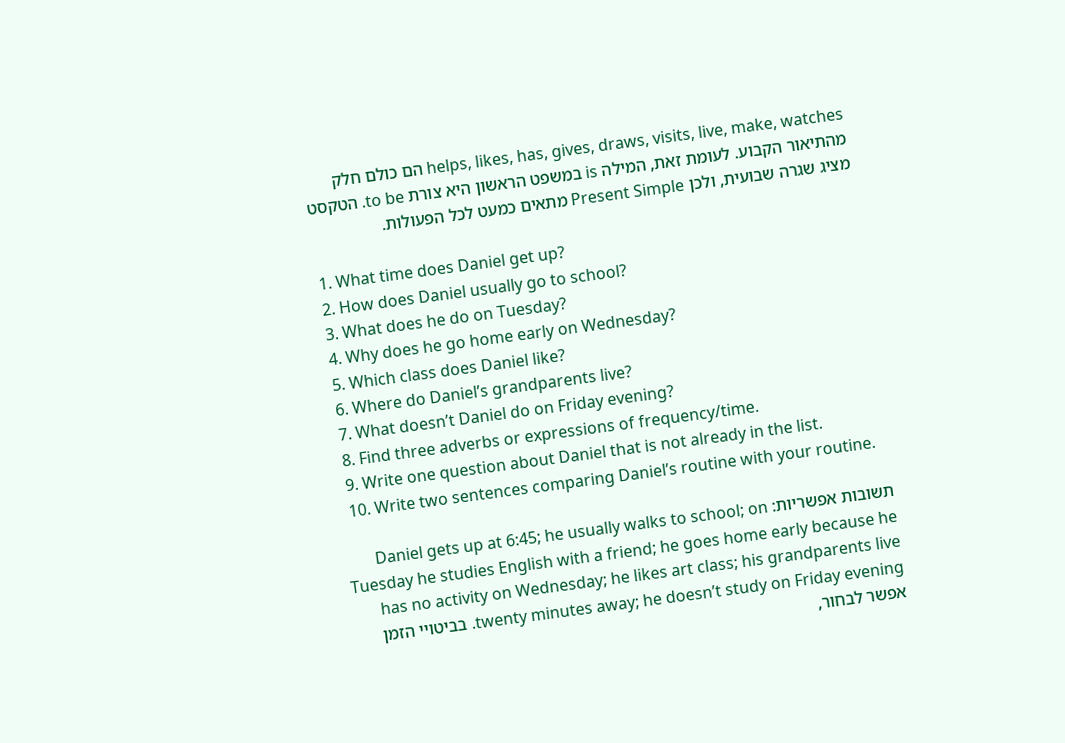helps, likes, has, gives, draws, visits, live, make, watches הם כולם חלק מהתיאור הקבוע. לעומת זאת, המילה is במשפט הראשון היא צורת to be. הטקסט מציג שגרה שבועית, ולכן Present Simple מתאים כמעט לכל הפעולות.

  1. What time does Daniel get up?
  2. How does Daniel usually go to school?
  3. What does he do on Tuesday?
  4. Why does he go home early on Wednesday?
  5. Which class does Daniel like?
  6. Where do Daniel’s grandparents live?
  7. What doesn’t Daniel do on Friday evening?
  8. Find three adverbs or expressions of frequency/time.
  9. Write one question about Daniel that is not already in the list.
  10. Write two sentences comparing Daniel’s routine with your routine.

תשובות אפשריות: Daniel gets up at 6:45; he usually walks to school; on Tuesday he studies English with a friend; he goes home early because he has no activity on Wednesday; he likes art class; his grandparents live twenty minutes away; he doesn’t study on Friday evening. בביטויי הזמן אפשר לבחור,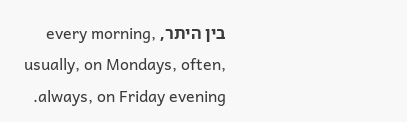בין היתר, every morning, usually, on Mondays, often, always, on Friday evening.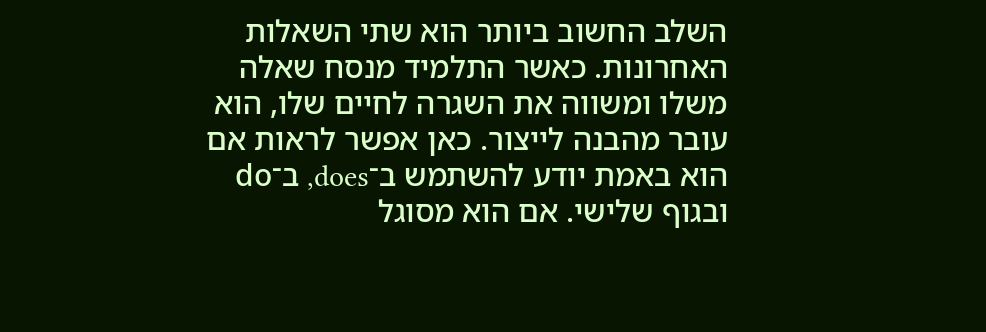השלב החשוב ביותר הוא שתי השאלות האחרונות. כאשר התלמיד מנסח שאלה משלו ומשווה את השגרה לחיים שלו, הוא עובר מהבנה לייצור. כאן אפשר לראות אם הוא באמת יודע להשתמש ב־does, ב־do ובגוף שלישי. אם הוא מסוגל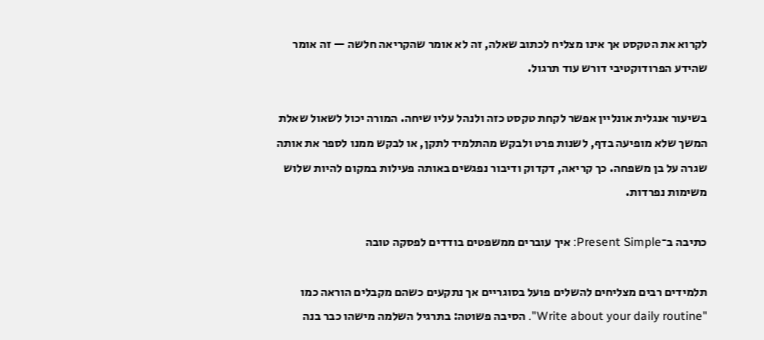לקרוא את הטקסט אך אינו מצליח לכתוב שאלה, זה לא אומר שהקריאה חלשה — זה אומר שהידע הפרודוקטיבי דורש עוד תרגול.

בשיעור אנגלית אונליין אפשר לקחת טקסט כזה ולנהל עליו שיחה. המורה יכול לשאול שאלת המשך שלא מופיעה בדף, לשנות פרט ולבקש מהתלמיד לתקן, או לבקש ממנו לספר את אותה שגרה על בן משפחה. כך קריאה, דקדוק ודיבור נפגשים באותה פעילות במקום להיות שלוש משימות נפרדות.

כתיבה ב־Present Simple: איך עוברים ממשפטים בודדים לפסקה טובה

תלמידים רבים מצליחים להשלים פועל בסוגריים אך נתקעים כשהם מקבלים הוראה כמו "Write about your daily routine". הסיבה פשוטה: בתרגיל השלמה מישהו כבר בנה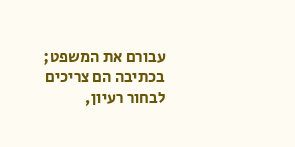עבורם את המשפט; בכתיבה הם צריכים לבחור רעיון,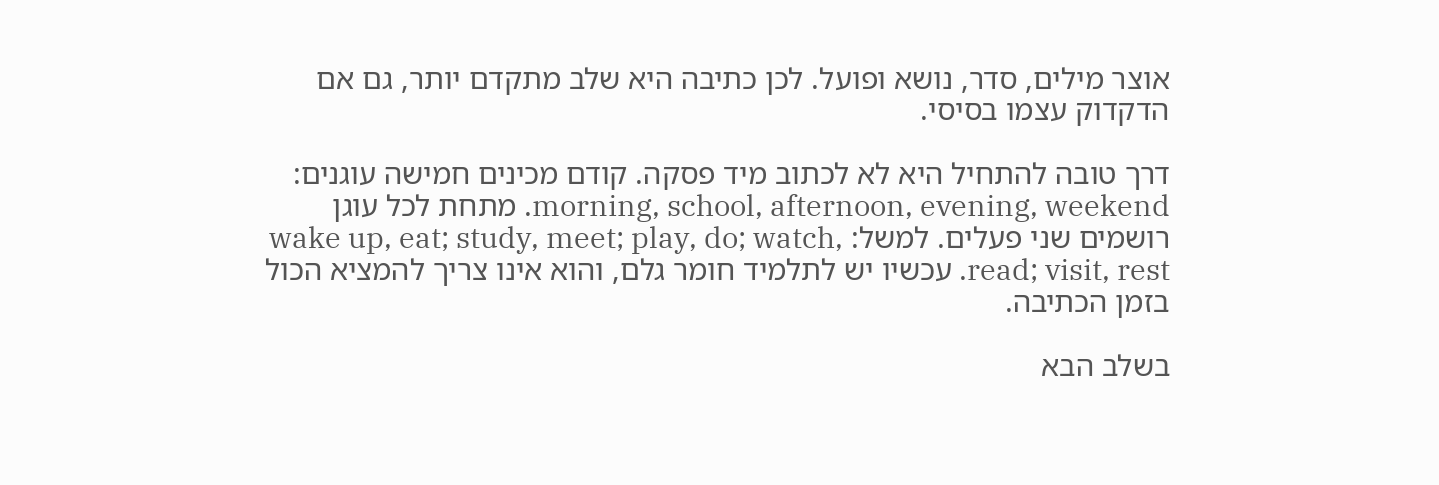אוצר מילים, סדר, נושא ופועל. לכן כתיבה היא שלב מתקדם יותר, גם אם הדקדוק עצמו בסיסי.

דרך טובה להתחיל היא לא לכתוב מיד פסקה. קודם מכינים חמישה עוגנים: morning, school, afternoon, evening, weekend. מתחת לכל עוגן רושמים שני פעלים. למשל: wake up, eat; study, meet; play, do; watch, read; visit, rest. עכשיו יש לתלמיד חומר גלם, והוא אינו צריך להמציא הכול בזמן הכתיבה.

בשלב הבא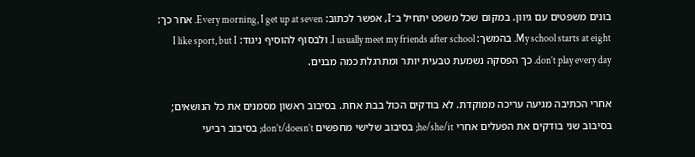בונים משפטים עם גיוון. במקום שכל משפט יתחיל ב־I, אפשר לכתוב: Every morning, I get up at seven. אחר כך: My school starts at eight. בהמשך: I usually meet my friends after school. ולבסוף להוסיף ניגוד: I like sport, but I don’t play every day. כך הפסקה נשמעת טבעית יותר ומתרגלת כמה מבנים.

אחרי הכתיבה מגיעה עריכה ממוקדת. לא בודקים הכול בבת אחת. בסיבוב ראשון מסמנים את כל הנושאים; בסיבוב שני בודקים את הפעלים אחרי he/she/it; בסיבוב שלישי מחפשים don’t/doesn’t; בסיבוב רביעי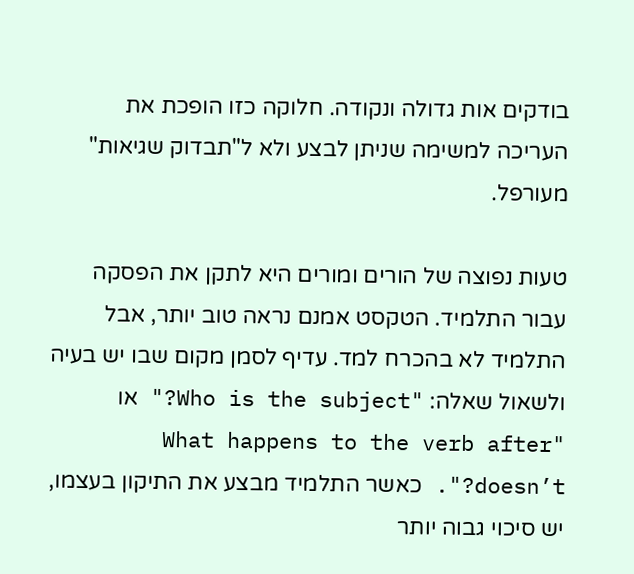בודקים אות גדולה ונקודה. חלוקה כזו הופכת את העריכה למשימה שניתן לבצע ולא ל"תבדוק שגיאות" מעורפל.

טעות נפוצה של הורים ומורים היא לתקן את הפסקה עבור התלמיד. הטקסט אמנם נראה טוב יותר, אבל התלמיד לא בהכרח למד. עדיף לסמן מקום שבו יש בעיה ולשאול שאלה: "Who is the subject?" או "What happens to the verb after doesn’t?". כאשר התלמיד מבצע את התיקון בעצמו, יש סיכוי גבוה יותר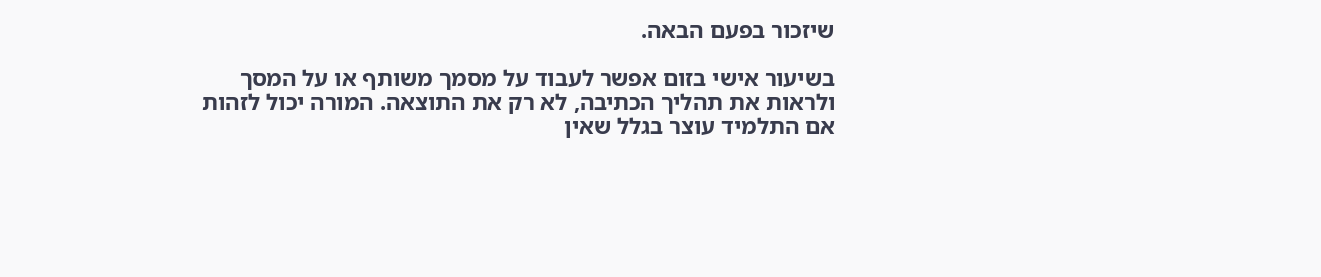שיזכור בפעם הבאה.

בשיעור אישי בזום אפשר לעבוד על מסמך משותף או על המסך ולראות את תהליך הכתיבה, לא רק את התוצאה. המורה יכול לזהות אם התלמיד עוצר בגלל שאין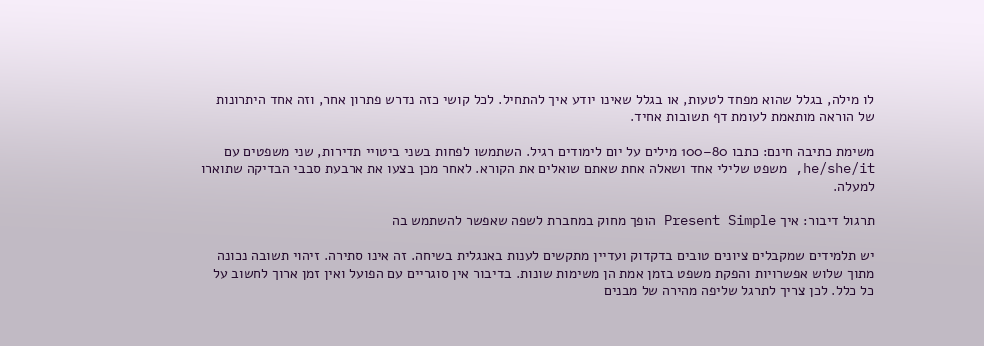לו מילה, בגלל שהוא מפחד לטעות, או בגלל שאינו יודע איך להתחיל. לכל קושי כזה נדרש פתרון אחר, וזה אחד היתרונות של הוראה מותאמת לעומת דף תשובות אחיד.

משימת כתיבה חינם: כתבו 80–100 מילים על יום לימודים רגיל. השתמשו לפחות בשני ביטויי תדירות, שני משפטים עם he/she/it, משפט שלילי אחד ושאלה אחת שאתם שואלים את הקורא. לאחר מכן בצעו את ארבעת סבבי הבדיקה שתוארו למעלה.

תרגול דיבור: איך Present Simple הופך מחוק במחברת לשפה שאפשר להשתמש בה

יש תלמידים שמקבלים ציונים טובים בדקדוק ועדיין מתקשים לענות באנגלית בשיחה. זה אינו סתירה. זיהוי תשובה נכונה מתוך שלוש אפשרויות והפקת משפט בזמן אמת הן משימות שונות. בדיבור אין סוגריים עם הפועל ואין זמן ארוך לחשוב על כל כלל. לכן צריך לתרגל שליפה מהירה של מבנים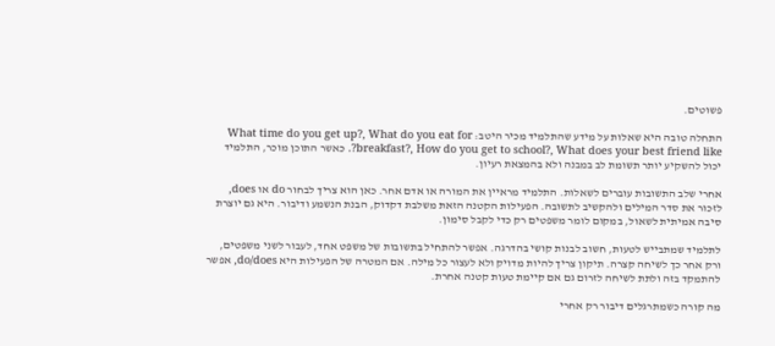פשוטים.

התחלה טובה היא שאלות על מידע שהתלמיד מכיר היטב: What time do you get up?, What do you eat for breakfast?, How do you get to school?, What does your best friend like?. כאשר התוכן מוכר, התלמיד יכול להשקיע יותר תשומת לב במבנה ולא בהמצאת רעיון.

אחרי שלב התשובות עוברים לשאלות. התלמיד מראיין את המורה או אדם אחר. כאן הוא צריך לבחור do או does, לזכור את סדר המילים ולהקשיב לתשובה. הפעילות הקטנה הזאת משלבת דקדוק, הבנת הנשמע ודיבור. היא גם יוצרת סיבה אמיתית לשאול, במקום לומר משפטים רק כדי לקבל סימון.

לתלמיד שמתבייש לטעות, חשוב לבנות קושי בהדרגה. אפשר להתחיל בתשובות של משפט אחד, לעבור לשני משפטים, ורק אחר כך לשיחה קצרה. תיקון צריך להיות מדויק ולא לעצור כל מילה. אם המטרה של הפעילות היא do/does, אפשר להתמקד בזה ולתת לשיחה לזרום גם אם קיימת טעות קטנה אחרת.

מה קורה כשמתרגלים דיבור רק אחרי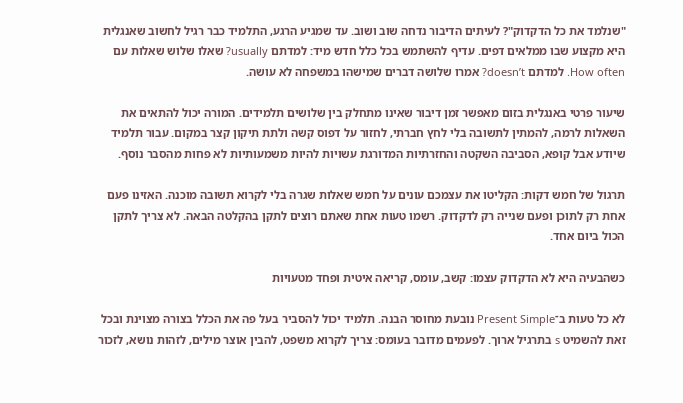"שנלמד את כל הדקדוק"? לעיתים הדיבור נדחה שוב ושוב. עד שמגיע הרגע, התלמיד כבר רגיל לחשוב שאנגלית היא מקצוע שבו ממלאים דפים. עדיף להשתמש בכל כלל חדש מיד: למדתם usually? שאלו שלוש שאלות עם How often. למדתם doesn’t? אמרו שלושה דברים שמישהו במשפחה לא עושה.

שיעור פרטי באנגלית בזום מאפשר זמן דיבור שאינו מתחלק בין שלושים תלמידים. המורה יכול להתאים את השאלות לרמה, להמתין לתשובה בלי לחץ חברתי, לחזור על דפוס קשה ולתת תיקון קצר במקום. עבור תלמיד שיודע אבל קופא, הסביבה השקטה והחזרתיות המדורגת עשויות להיות משמעותיות לא פחות מהסבר נוסף.

תרגול של חמש דקות: הקליטו את עצמכם עונים על חמש שאלות שגרה בלי לקרוא תשובה מוכנה. האזינו פעם אחת רק לתוכן ופעם שנייה רק לדקדוק. רשמו טעות אחת שאתם רוצים לתקן בהקלטה הבאה. לא צריך לתקן הכול ביום אחד.

כשהבעיה היא לא הדקדוק עצמו: קשב, עומס, קריאה איטית ופחד מטעויות

לא כל טעות ב־Present Simple נובעת מחוסר הבנה. תלמיד יכול להסביר בעל פה את הכלל בצורה מצוינת ובכל זאת להשמיט s בתרגיל ארוך. לפעמים מדובר בעומס: צריך לקרוא משפט, להבין אוצר מילים, לזהות נושא, לזכור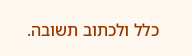כלל ולכתוב תשובה.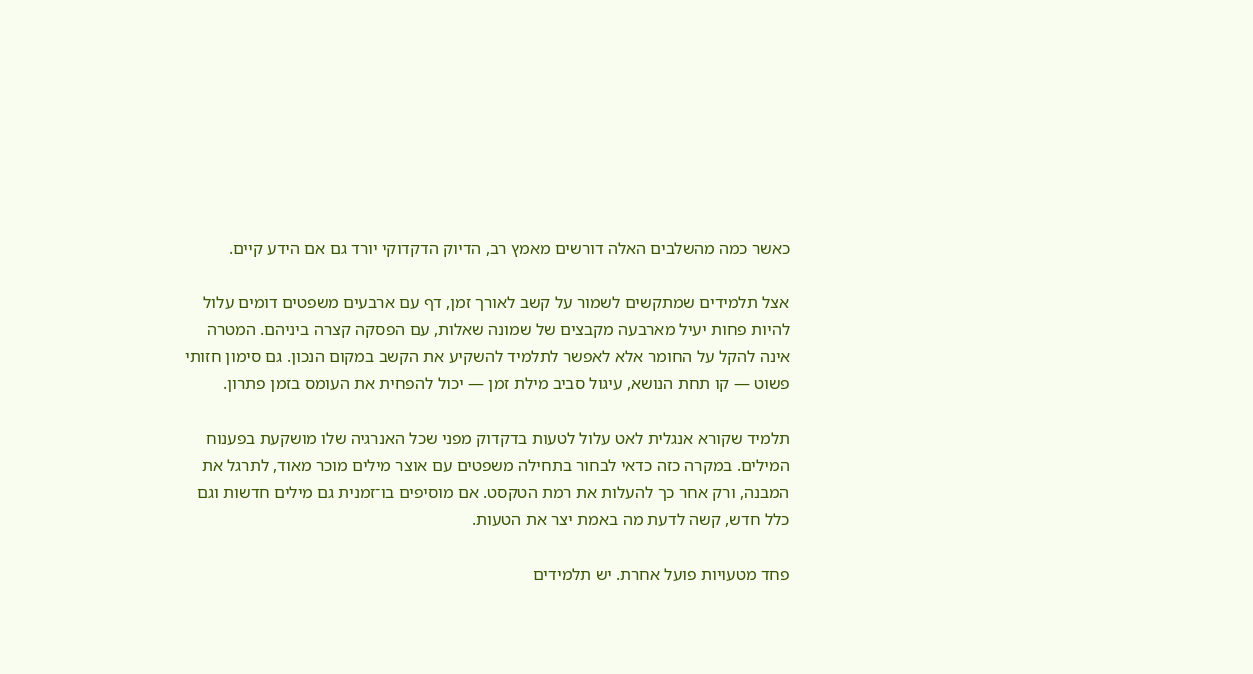כאשר כמה מהשלבים האלה דורשים מאמץ רב, הדיוק הדקדוקי יורד גם אם הידע קיים.

אצל תלמידים שמתקשים לשמור על קשב לאורך זמן, דף עם ארבעים משפטים דומים עלול להיות פחות יעיל מארבעה מקבצים של שמונה שאלות, עם הפסקה קצרה ביניהם. המטרה אינה להקל על החומר אלא לאפשר לתלמיד להשקיע את הקשב במקום הנכון. גם סימון חזותי פשוט — קו תחת הנושא, עיגול סביב מילת זמן — יכול להפחית את העומס בזמן פתרון.

תלמיד שקורא אנגלית לאט עלול לטעות בדקדוק מפני שכל האנרגיה שלו מושקעת בפענוח המילים. במקרה כזה כדאי לבחור בתחילה משפטים עם אוצר מילים מוכר מאוד, לתרגל את המבנה, ורק אחר כך להעלות את רמת הטקסט. אם מוסיפים בו־זמנית גם מילים חדשות וגם כלל חדש, קשה לדעת מה באמת יצר את הטעות.

פחד מטעויות פועל אחרת. יש תלמידים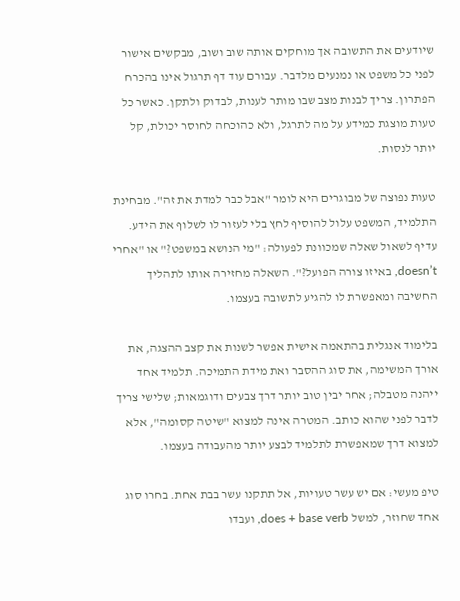שיודעים את התשובה אך מוחקים אותה שוב ושוב, מבקשים אישור לפני כל משפט או נמנעים מלדבר. עבורם עוד דף תרגול אינו בהכרח הפתרון. צריך לבנות מצב שבו מותר לענות, לבדוק ולתקן. כאשר כל טעות מוצגת כמידע על מה לתרגל, ולא כהוכחה לחוסר יכולת, קל יותר לנסות.

טעות נפוצה של מבוגרים היא לומר "אבל כבר למדת את זה". מבחינת התלמיד, המשפט עלול להוסיף לחץ בלי לעזור לו לשלוף את הידע. עדיף לשאול שאלה שמכוונת לפעולה: "מי הנושא במשפט?" או "אחרי doesn’t, באיזו צורה הפועל?". השאלה מחזירה אותו לתהליך החשיבה ומאפשרת לו להגיע לתשובה בעצמו.

בלימוד אנגלית בהתאמה אישית אפשר לשנות את קצב ההצגה, את אורך המשימה, את סוג ההסבר ואת מידת התמיכה. תלמיד אחד ייהנה מטבלה; אחר יבין טוב יותר דרך צבעים ודוגמאות; שלישי צריך לדבר לפני שהוא כותב. המטרה אינה למצוא "שיטה קסומה", אלא למצוא דרך שמאפשרת לתלמיד לבצע יותר מהעבודה בעצמו.

טיפ מעשי: אם יש עשר טעויות, אל תתקנו עשר בבת אחת. בחרו סוג אחד שחוזר, למשל does + base verb, ועבדו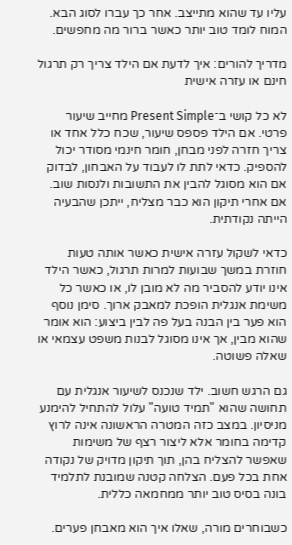עליו עד שהוא מתייצב. אחר כך עברו לסוג הבא. המוח לומד טוב יותר כאשר ברור מה מחפשים.

מדריך להורים: איך לדעת אם הילד צריך רק תרגול חינם או עזרה אישית

לא כל קושי ב־Present Simple מחייב שיעור פרטי. אם הילד פספס שיעור, שכח כלל אחד או צריך חזרה לפני מבחן, חומר חינמי מסודר יכול להספיק. כדאי לתת לו לעבוד על האבחון, לבדוק אם הוא מסוגל להבין את התשובות ולנסות שוב. אם אחרי תיקון הוא כבר מצליח, ייתכן שהבעיה הייתה נקודתית.

כדאי לשקול עזרה אישית כאשר אותה טעות חוזרת במשך שבועות למרות תרגול, כאשר הילד אינו יודע להסביר מה לא מובן לו, או כאשר כל משימת אנגלית הופכת למאבק ארוך. סימן נוסף הוא פער בין הבנה בעל פה לבין ביצוע: הוא אומר שהוא מבין, אך אינו מסוגל לבנות משפט עצמאי או שאלה פשוטה.

גם הרגש חשוב. ילד שנכנס לשיעור אנגלית עם תחושה שהוא "תמיד טועה" עלול להתחיל להימנע מניסיון. במצב כזה המטרה הראשונה אינה לרוץ קדימה בחומר אלא ליצור רצף של משימות שאפשר להצליח בהן, תוך תיקון מדויק של נקודה אחת בכל פעם. הצלחה קטנה שמובנת לתלמיד בונה בסיס טוב יותר ממחמאה כללית.

כשבוחרים מורה, שאלו איך הוא מאבחן פערים.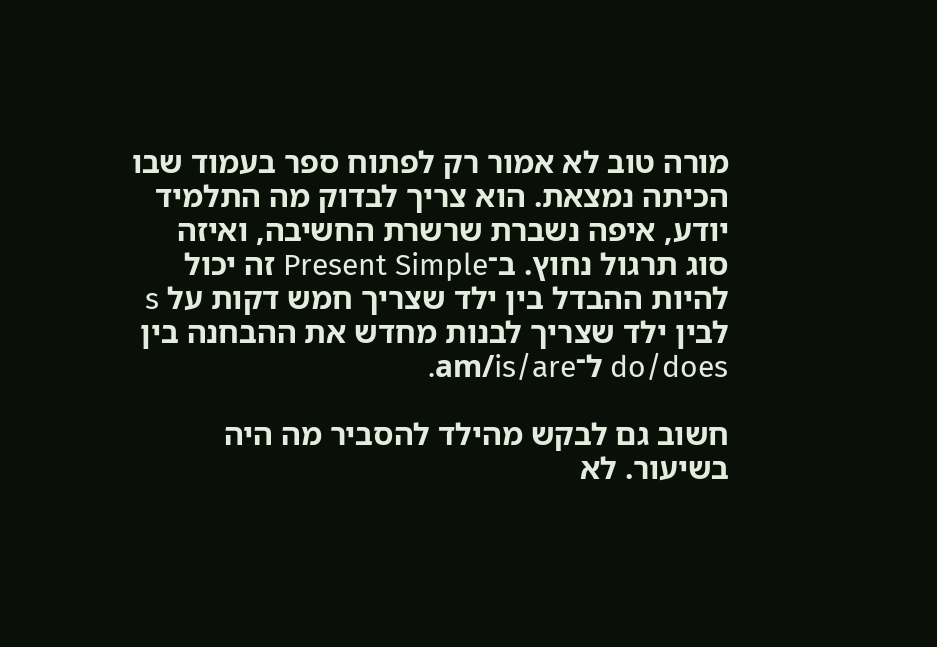מורה טוב לא אמור רק לפתוח ספר בעמוד שבו הכיתה נמצאת. הוא צריך לבדוק מה התלמיד יודע, איפה נשברת שרשרת החשיבה, ואיזה סוג תרגול נחוץ. ב־Present Simple זה יכול להיות ההבדל בין ילד שצריך חמש דקות על s לבין ילד שצריך לבנות מחדש את ההבחנה בין do/does ל־am/is/are.

חשוב גם לבקש מהילד להסביר מה היה בשיעור. לא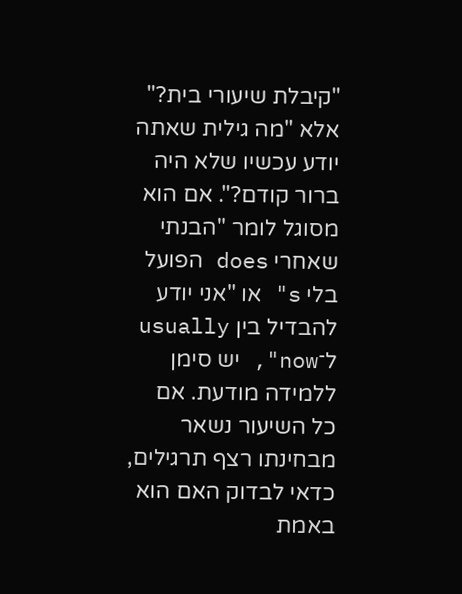"קיבלת שיעורי בית?" אלא "מה גילית שאתה יודע עכשיו שלא היה ברור קודם?". אם הוא מסוגל לומר "הבנתי שאחרי does הפועל בלי s" או "אני יודע להבדיל בין usually ל־now", יש סימן ללמידה מודעת. אם כל השיעור נשאר מבחינתו רצף תרגילים, כדאי לבדוק האם הוא באמת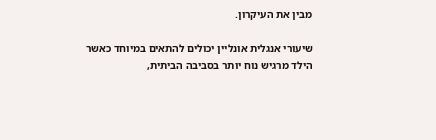מבין את העיקרון.

שיעורי אנגלית אונליין יכולים להתאים במיוחד כאשר הילד מרגיש נוח יותר בסביבה הביתית,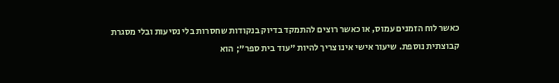כאשר לוח הזמנים עמוס, או כאשר רוצים להתמקד בדיוק בנקודות שחסרות בלי נסיעות ובלי מסגרת קבוצתית נוספת. שיעור אישי אינו צריך להיות "עוד בית ספר"; הוא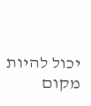יכול להיות מקום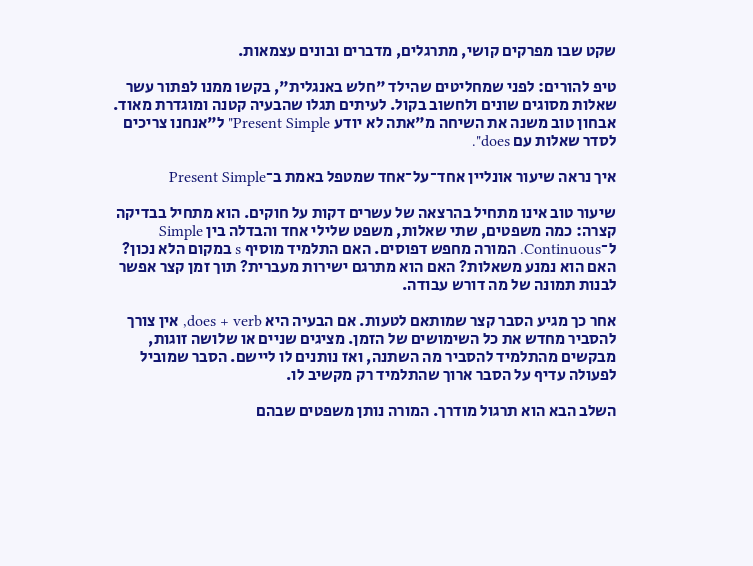שקט שבו מפרקים קושי, מתרגלים, מדברים ובונים עצמאות.

טיפ להורים: לפני שמחליטים שהילד "חלש באנגלית", בקשו ממנו לפתור עשר שאלות מסוגים שונים ולחשוב בקול. לעיתים תגלו שהבעיה קטנה ומוגדרת מאוד. אבחון טוב משנה את השיחה מ"אתה לא יודע Present Simple" ל"אנחנו צריכים לסדר שאלות עם does".

איך נראה שיעור אונליין אחד־על־אחד שמטפל באמת ב־Present Simple

שיעור טוב אינו מתחיל בהרצאה של עשרים דקות על חוקים. הוא מתחיל בבדיקה קצרה: כמה משפטים, שתי שאלות, משפט שלילי אחד והבדלה בין Simple ל־Continuous. המורה מחפש דפוסים. האם התלמיד מוסיף s במקום הלא נכון? האם הוא נמנע משאלות? האם הוא מתרגם ישירות מעברית? תוך זמן קצר אפשר לבנות תמונה של מה דורש עבודה.

אחר כך מגיע הסבר קצר שמותאם לטעות. אם הבעיה היא does + verb, אין צורך להסביר מחדש את כל השימושים של הזמן. מציגים שניים או שלושה זוגות, מבקשים מהתלמיד להסביר מה השתנה, ואז נותנים לו ליישם. הסבר שמוביל לפעולה עדיף על הסבר ארוך שהתלמיד רק מקשיב לו.

השלב הבא הוא תרגול מודרך. המורה נותן משפטים שבהם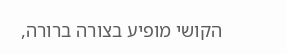הקושי מופיע בצורה ברורה,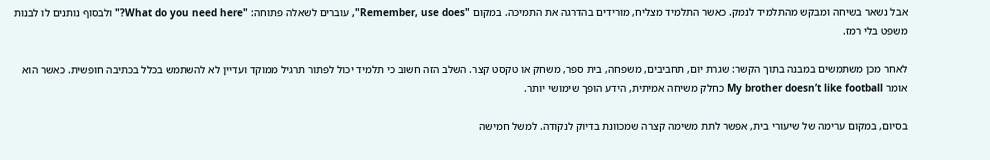אבל נשאר בשיחה ומבקש מהתלמיד לנמק. כאשר התלמיד מצליח, מורידים בהדרגה את התמיכה. במקום "Remember, use does", עוברים לשאלה פתוחה: "What do you need here?" ולבסוף נותנים לו לבנות משפט בלי רמז.

לאחר מכן משתמשים במבנה בתוך הקשר: שגרת יום, תחביבים, משפחה, בית ספר, משחק או טקסט קצר. השלב הזה חשוב כי תלמיד יכול לפתור תרגיל ממוקד ועדיין לא להשתמש בכלל בכתיבה חופשית. כאשר הוא אומר My brother doesn’t like football כחלק משיחה אמיתית, הידע הופך שימושי יותר.

בסיום, במקום ערימה של שיעורי בית, אפשר לתת משימה קצרה שמכוונת בדיוק לנקודה. למשל חמישה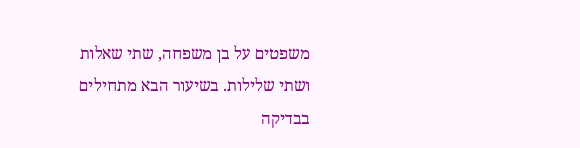משפטים על בן משפחה, שתי שאלות ושתי שלילות. בשיעור הבא מתחילים בבדיקה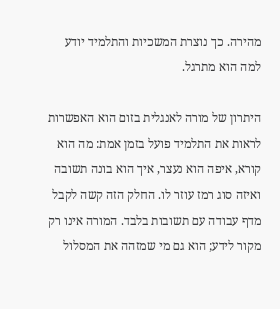מהירה. כך נוצרת המשכיות והתלמיד יודע למה הוא מתרגל.

היתרון של מורה לאנגלית בזום הוא האפשרות לראות את התלמיד פועל בזמן אמת: מה הוא קורא, איפה הוא נעצר, איך הוא בונה תשובה ואיזה סוג רמז עוזר לו. החלק הזה קשה לקבל מדף עבודה עם תשובות בלבד. המורה אינו רק מקור לידע; הוא גם מי שמזהה את המסלול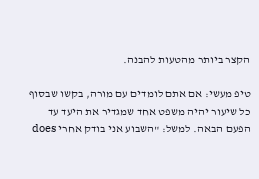הקצר ביותר מהטעות להבנה.

טיפ מעשי: אם אתם לומדים עם מורה, בקשו שבסוף כל שיעור יהיה משפט אחד שמגדיר את היעד עד הפעם הבאה. למשל: "השבוע אני בודק אחרי does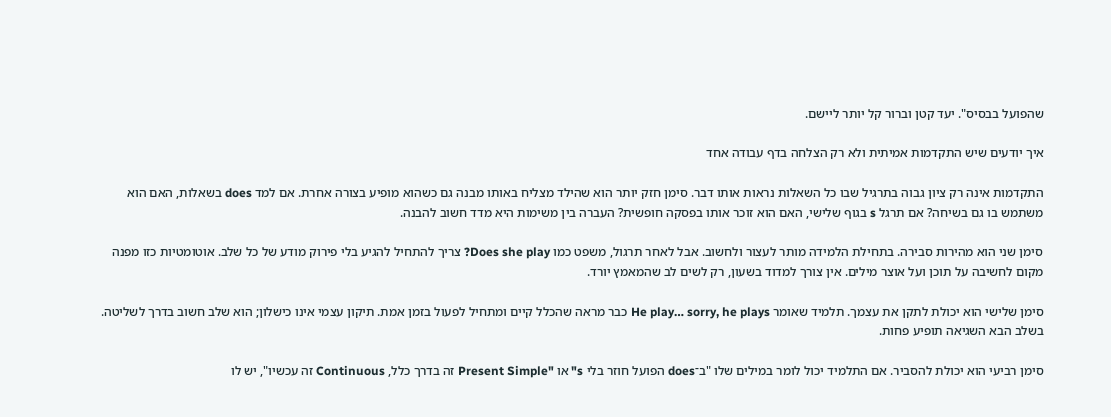שהפועל בבסיס". יעד קטן וברור קל יותר ליישם.

איך יודעים שיש התקדמות אמיתית ולא רק הצלחה בדף עבודה אחד

התקדמות אינה רק ציון גבוה בתרגיל שבו כל השאלות נראות אותו דבר. סימן חזק יותר הוא שהילד מצליח באותו מבנה גם כשהוא מופיע בצורה אחרת. אם למד does בשאלות, האם הוא משתמש בו גם בשיחה? אם תרגל s בגוף שלישי, האם הוא זוכר אותו בפסקה חופשית? העברה בין משימות היא מדד חשוב להבנה.

סימן שני הוא מהירות סבירה. בתחילת הלמידה מותר לעצור ולחשוב. אבל לאחר תרגול, משפט כמו Does she play? צריך להתחיל להגיע בלי פירוק מודע של כל שלב. אוטומטיות כזו מפנה מקום לחשיבה על תוכן ועל אוצר מילים. אין צורך למדוד בשעון, רק לשים לב שהמאמץ יורד.

סימן שלישי הוא יכולת לתקן את עצמך. תלמיד שאומר He play… sorry, he plays כבר מראה שהכלל קיים ומתחיל לפעול בזמן אמת. תיקון עצמי אינו כישלון; הוא שלב חשוב בדרך לשליטה. בשלב הבא השגיאה תופיע פחות.

סימן רביעי הוא יכולת להסביר. אם התלמיד יכול לומר במילים שלו "ב־does הפועל חוזר בלי s" או "Present Simple זה בדרך כלל, Continuous זה עכשיו", יש לו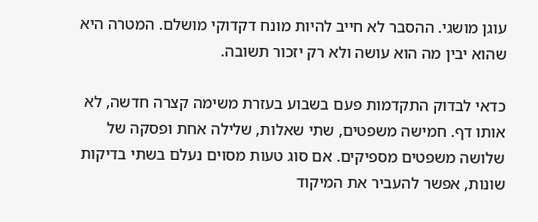עוגן מושגי. ההסבר לא חייב להיות מונח דקדוקי מושלם. המטרה היא שהוא יבין מה הוא עושה ולא רק יזכור תשובה.

כדאי לבדוק התקדמות פעם בשבוע בעזרת משימה קצרה חדשה, לא אותו דף. חמישה משפטים, שתי שאלות, שלילה אחת ופסקה של שלושה משפטים מספיקים. אם סוג טעות מסוים נעלם בשתי בדיקות שונות, אפשר להעביר את המיקוד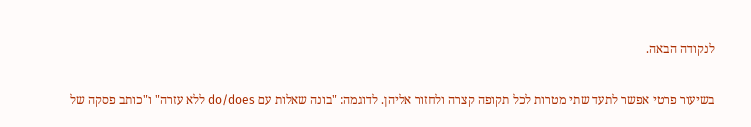לנקודה הבאה.

בשיעור פרטי אפשר לתעד שתי מטרות לכל תקופה קצרה ולחזור אליהן. לדוגמה: "בונה שאלות עם do/does ללא עזרה" ו"כותב פסקה של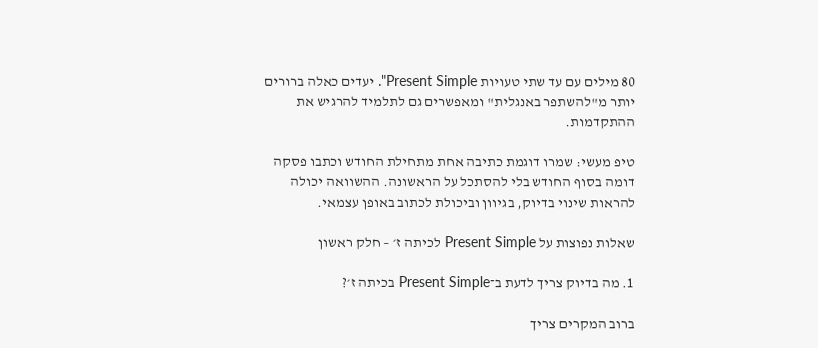80 מילים עם עד שתי טעויות Present Simple". יעדים כאלה ברורים יותר מ"להשתפר באנגלית" ומאפשרים גם לתלמיד להרגיש את ההתקדמות.

טיפ מעשי: שמרו דוגמת כתיבה אחת מתחילת החודש וכתבו פסקה דומה בסוף החודש בלי להסתכל על הראשונה. ההשוואה יכולה להראות שינוי בדיוק, בגיוון וביכולת לכתוב באופן עצמאי.

שאלות נפוצות על Present Simple לכיתה ז׳ – חלק ראשון

1. מה בדיוק צריך לדעת ב־Present Simple בכיתה ז׳?

ברוב המקרים צריך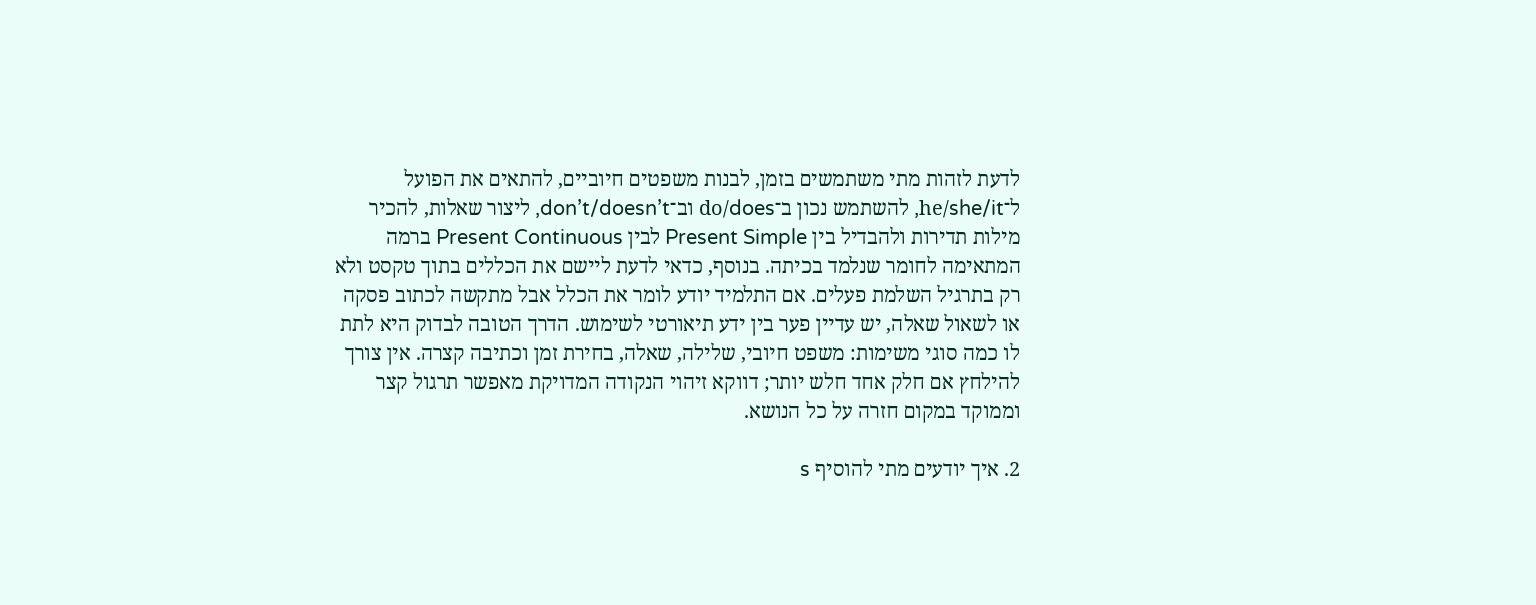לדעת לזהות מתי משתמשים בזמן, לבנות משפטים חיוביים, להתאים את הפועל ל־he/she/it, להשתמש נכון ב־do/does וב־don’t/doesn’t, ליצור שאלות, להכיר מילות תדירות ולהבדיל בין Present Simple לבין Present Continuous ברמה המתאימה לחומר שנלמד בכיתה. בנוסף, כדאי לדעת ליישם את הכללים בתוך טקסט ולא רק בתרגיל השלמת פעלים. אם התלמיד יודע לומר את הכלל אבל מתקשה לכתוב פסקה או לשאול שאלה, יש עדיין פער בין ידע תיאורטי לשימוש. הדרך הטובה לבדוק היא לתת לו כמה סוגי משימות: משפט חיובי, שלילה, שאלה, בחירת זמן וכתיבה קצרה. אין צורך להילחץ אם חלק אחד חלש יותר; דווקא זיהוי הנקודה המדויקת מאפשר תרגול קצר וממוקד במקום חזרה על כל הנושא.

2. איך יודעים מתי להוסיף s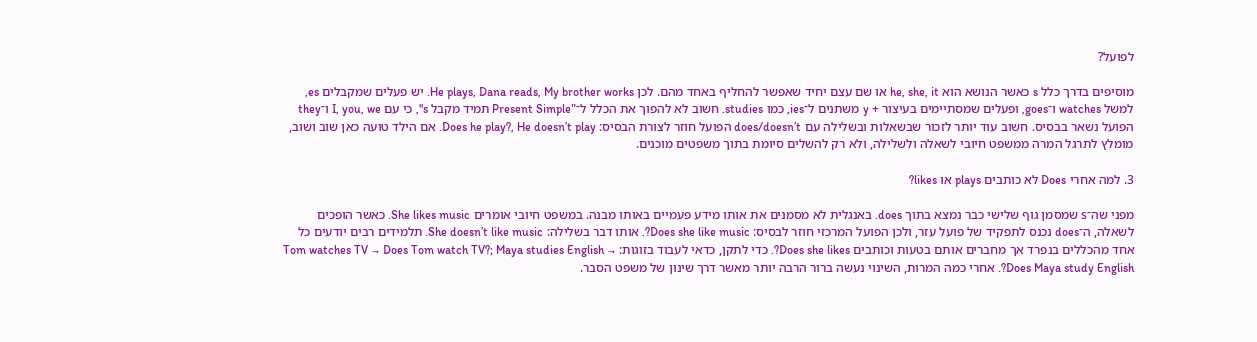לפועל?

מוסיפים בדרך כלל s כאשר הנושא הוא he, she, it או שם עצם יחיד שאפשר להחליף באחד מהם. לכן He plays, Dana reads, My brother works. יש פעלים שמקבלים es, למשל watches ו־goes, ופעלים שמסתיימים בעיצור + y משתנים ל־ies, כמו studies. חשוב לא להפוך את הכלל ל־"Present Simple תמיד מקבל s", כי עם I, you, we ו־they הפועל נשאר בבסיס. חשוב עוד יותר לזכור שבשאלות ובשלילה עם does/doesn’t הפועל חוזר לצורת הבסיס: Does he play?, He doesn’t play. אם הילד טועה כאן שוב ושוב, מומלץ לתרגל המרה ממשפט חיובי לשאלה ולשלילה, ולא רק להשלים סיומת בתוך משפטים מוכנים.

3. למה אחרי Does לא כותבים plays או likes?

מפני שה־s שמסמן גוף שלישי כבר נמצא בתוך does. באנגלית לא מסמנים את אותו מידע פעמיים באותו מבנה. במשפט חיובי אומרים She likes music. כאשר הופכים לשאלה, ה־does נכנס לתפקיד של פועל עזר, ולכן הפועל המרכזי חוזר לבסיס: Does she like music?. אותו דבר בשלילה: She doesn’t like music. תלמידים רבים יודעים כל אחד מהכללים בנפרד אך מחברים אותם בטעות וכותבים Does she likes?. כדי לתקן, כדאי לעבוד בזוגות: Tom watches TV → Does Tom watch TV?; Maya studies English → Does Maya study English?. אחרי כמה המרות, השינוי נעשה ברור הרבה יותר מאשר דרך שינון של משפט הסבר.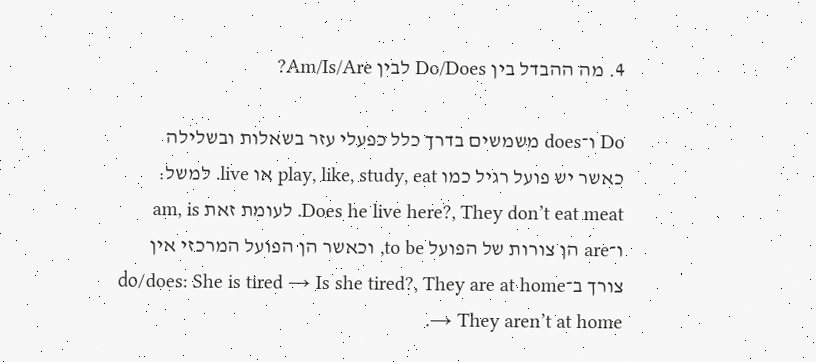4. מה ההבדל בין Do/Does לבין Am/Is/Are?

Do ו־does משמשים בדרך כלל כפעלי עזר בשאלות ובשלילה כאשר יש פועל רגיל כמו play, like, study, eat או live. למשל: Does he live here?, They don’t eat meat. לעומת זאת am, is ו־are הן צורות של הפועל to be, וכאשר הן הפועל המרכזי אין צורך ב־do/does: She is tired → Is she tired?, They are at home → They aren’t at home.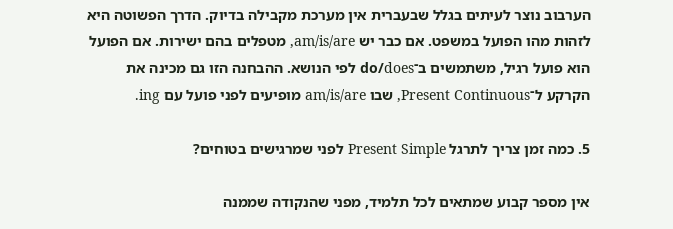הערבוב נוצר לעיתים בגלל שבעברית אין מערכת מקבילה בדיוק. הדרך הפשוטה היא לזהות מהו הפועל במשפט. אם כבר יש am/is/are, מטפלים בהם ישירות. אם הפועל הוא פועל רגיל, משתמשים ב־do/does לפי הנושא. ההבחנה הזו גם מכינה את הקרקע ל־Present Continuous, שבו am/is/are מופיעים לפני פועל עם ing.

5. כמה זמן צריך לתרגל Present Simple לפני שמרגישים בטוחים?

אין מספר קבוע שמתאים לכל תלמיד, מפני שהנקודה שממנה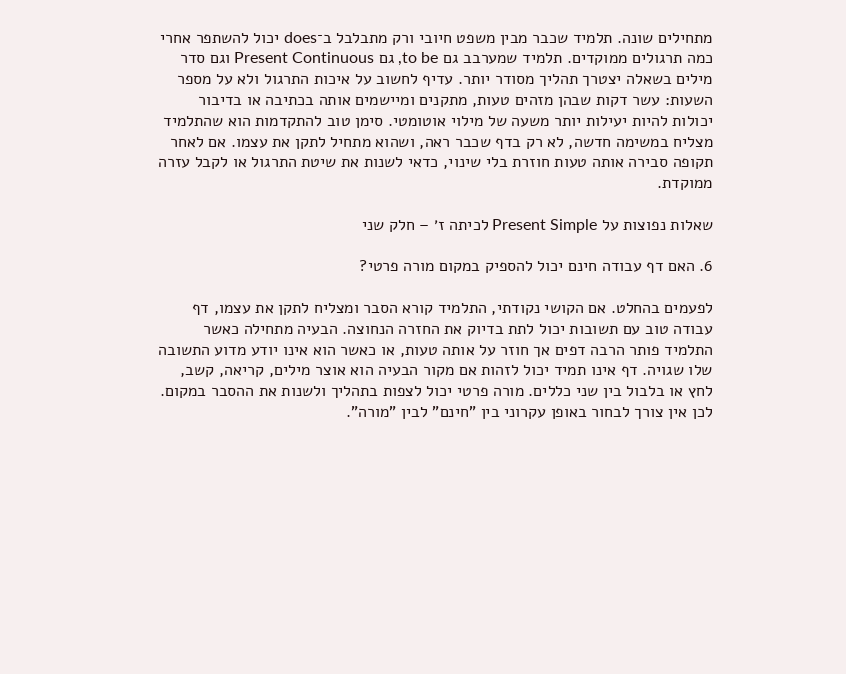מתחילים שונה. תלמיד שכבר מבין משפט חיובי ורק מתבלבל ב־does יכול להשתפר אחרי כמה תרגולים ממוקדים. תלמיד שמערבב גם to be, גם Present Continuous וגם סדר מילים בשאלה יצטרך תהליך מסודר יותר. עדיף לחשוב על איכות התרגול ולא על מספר השעות: עשר דקות שבהן מזהים טעות, מתקנים ומיישמים אותה בכתיבה או בדיבור יכולות להיות יעילות יותר משעה של מילוי אוטומטי. סימן טוב להתקדמות הוא שהתלמיד מצליח במשימה חדשה, לא רק בדף שכבר ראה, ושהוא מתחיל לתקן את עצמו. אם לאחר תקופה סבירה אותה טעות חוזרת בלי שינוי, כדאי לשנות את שיטת התרגול או לקבל עזרה ממוקדת.

שאלות נפוצות על Present Simple לכיתה ז׳ – חלק שני

6. האם דף עבודה חינם יכול להספיק במקום מורה פרטי?

לפעמים בהחלט. אם הקושי נקודתי, התלמיד קורא הסבר ומצליח לתקן את עצמו, דף עבודה טוב עם תשובות יכול לתת בדיוק את החזרה הנחוצה. הבעיה מתחילה כאשר התלמיד פותר הרבה דפים אך חוזר על אותה טעות, או כאשר הוא אינו יודע מדוע התשובה שלו שגויה. דף אינו תמיד יכול לזהות אם מקור הבעיה הוא אוצר מילים, קריאה, קשב, לחץ או בלבול בין שני כללים. מורה פרטי יכול לצפות בתהליך ולשנות את ההסבר במקום. לכן אין צורך לבחור באופן עקרוני בין "חינם" לבין "מורה".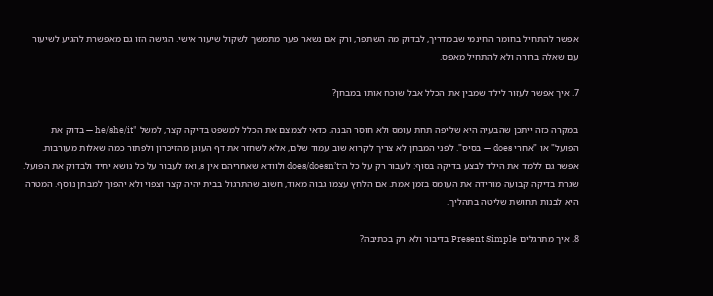אפשר להתחיל בחומר החינמי שבמדריך, לבדוק מה השתפר, ורק אם נשאר פער מתמשך לשקול שיעור אישי. הגישה הזו גם מאפשרת להגיע לשיעור עם שאלה ברורה ולא להתחיל מאפס.

7. איך אפשר לעזור לילד שמבין את הכלל אבל שוכח אותו במבחן?

במקרה כזה ייתכן שהבעיה היא שליפה תחת עומס ולא חוסר הבנה. כדאי לצמצם את הכלל למשפט בדיקה קצר, למשל "he/she/it — בדוק את הפועל" או "אחרי does — בסיס". לפני המבחן לא צריך לקרוא שוב עמוד שלם, אלא לשחזר את דף העוגן מהזיכרון ולפתור כמה שאלות מעורבות. אפשר גם ללמד את הילד לבצע בדיקה בסוף: לעבור רק על כל ה־does/doesn’t ולוודא שאחריהם אין s, ואז לעבור על כל נושא יחיד ולבדוק את הפועל. שגרת בדיקה קבועה מורידה את העומס בזמן אמת. אם הלחץ עצמו גבוה מאוד, חשוב שהתרגול בבית יהיה קצר וצפוי ולא יהפוך למבחן נוסף. המטרה היא לבנות תחושת שליטה בתהליך.

8. איך מתרגלים Present Simple בדיבור ולא רק בכתיבה?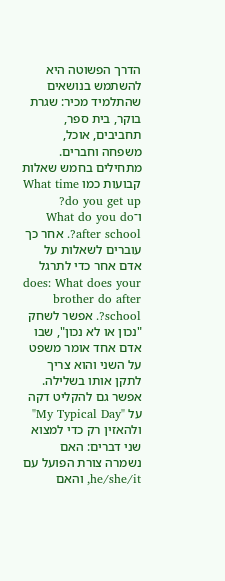הדרך הפשוטה היא להשתמש בנושאים שהתלמיד מכיר: שגרת בוקר, בית ספר, תחביבים, אוכל, משפחה וחברים. מתחילים בחמש שאלות קבועות כמו What time do you get up? ו־What do you do after school?. אחר כך עוברים לשאלות על אדם אחר כדי לתרגל does: What does your brother do after school?. אפשר לשחק "נכון או לא נכון", שבו אדם אחד אומר משפט על השני והוא צריך לתקן אותו בשלילה. אפשר גם להקליט דקה על "My Typical Day" ולהאזין רק כדי למצוא שני דברים: האם נשמרה צורת הפועל עם he/she/it, והאם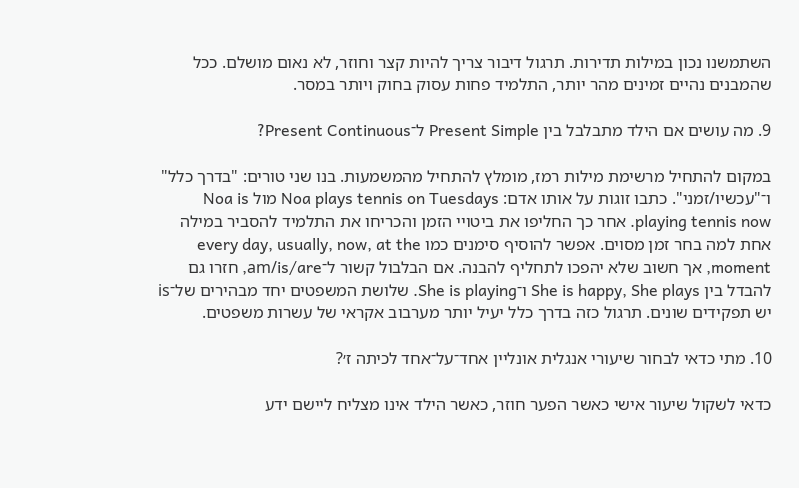השתמשנו נכון במילות תדירות. תרגול דיבור צריך להיות קצר וחוזר, לא נאום מושלם. ככל שהמבנים נהיים זמינים מהר יותר, התלמיד פחות עסוק בחוק ויותר במסר.

9. מה עושים אם הילד מתבלבל בין Present Simple ל־Present Continuous?

במקום להתחיל מרשימת מילות רמז, מומלץ להתחיל מהמשמעות. בנו שני טורים: "בדרך כלל" ו־"עכשיו/זמני". כתבו זוגות על אותו אדם: Noa plays tennis on Tuesdays מול Noa is playing tennis now. אחר כך החליפו את ביטויי הזמן והכריחו את התלמיד להסביר במילה אחת למה בחר זמן מסוים. אפשר להוסיף סימנים כמו every day, usually, now, at the moment, אך חשוב שלא יהפכו לתחליף להבנה. אם הבלבול קשור ל־am/is/are, חזרו גם להבדל בין She is happy, She plays ו־She is playing. שלושת המשפטים יחד מבהירים של־is יש תפקידים שונים. תרגול כזה בדרך כלל יעיל יותר מערבוב אקראי של עשרות משפטים.

10. מתי כדאי לבחור שיעורי אנגלית אונליין אחד־על־אחד לכיתה ז׳?

כדאי לשקול שיעור אישי כאשר הפער חוזר, כאשר הילד אינו מצליח ליישם ידע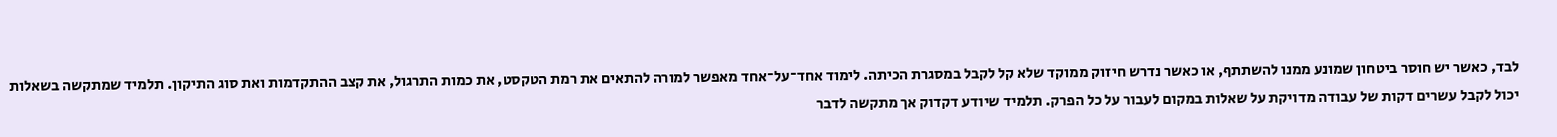לבד, כאשר יש חוסר ביטחון שמונע ממנו להשתתף, או כאשר נדרש חיזוק ממוקד שלא קל לקבל במסגרת הכיתה. לימוד אחד־על־אחד מאפשר למורה להתאים את רמת הטקסט, את כמות התרגול, את קצב ההתקדמות ואת סוג התיקון. תלמיד שמתקשה בשאלות יכול לקבל עשרים דקות של עבודה מדויקת על שאלות במקום לעבור על כל הפרק. תלמיד שיודע דקדוק אך מתקשה לדבר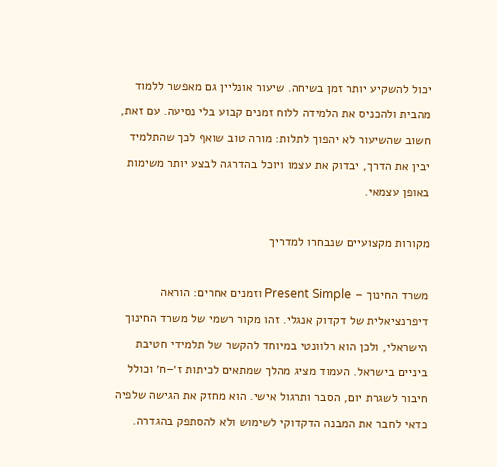יכול להשקיע יותר זמן בשיחה. שיעור אונליין גם מאפשר ללמוד מהבית ולהכניס את הלמידה ללוח זמנים קבוע בלי נסיעה. עם זאת, חשוב שהשיעור לא יהפוך לתלות: מורה טוב שואף לכך שהתלמיד יבין את הדרך, יבדוק את עצמו ויוכל בהדרגה לבצע יותר משימות באופן עצמאי.

מקורות מקצועיים שנבחרו למדריך

משרד החינוך – Present Simple וזמנים אחרים: הוראה דיפרנציאלית של דקדוק אנגלי. זהו מקור רשמי של משרד החינוך הישראלי, ולכן הוא רלוונטי במיוחד להקשר של תלמידי חטיבת ביניים בישראל. העמוד מציג מהלך שמתאים לכיתות ז׳–ח׳ וכולל חיבור לשגרת יום, הסבר ותרגול אישי. הוא מחזק את הגישה שלפיה כדאי לחבר את המבנה הדקדוקי לשימוש ולא להסתפק בהגדרה.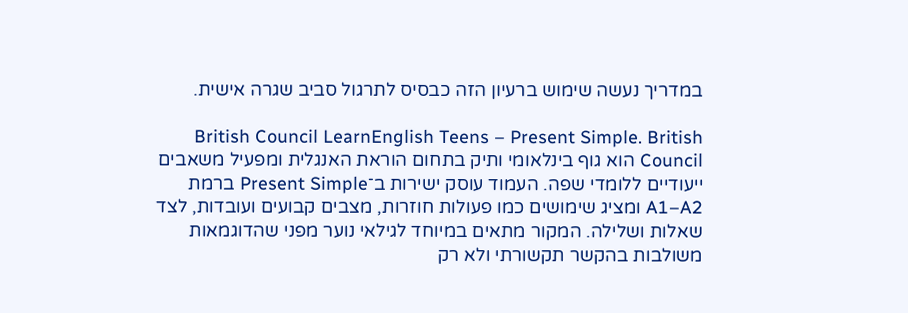במדריך נעשה שימוש ברעיון הזה כבסיס לתרגול סביב שגרה אישית.

British Council LearnEnglish Teens – Present Simple. British Council הוא גוף בינלאומי ותיק בתחום הוראת האנגלית ומפעיל משאבים ייעודיים ללומדי שפה. העמוד עוסק ישירות ב־Present Simple ברמת A1–A2 ומציג שימושים כמו פעולות חוזרות, מצבים קבועים ועובדות, לצד שאלות ושלילה. המקור מתאים במיוחד לגילאי נוער מפני שהדוגמאות משולבות בהקשר תקשורתי ולא רק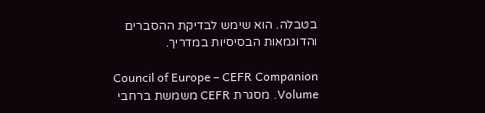בטבלה. הוא שימש לבדיקת ההסברים והדוגמאות הבסיסיות במדריך.

Council of Europe – CEFR Companion Volume. מסגרת CEFR משמשת ברחבי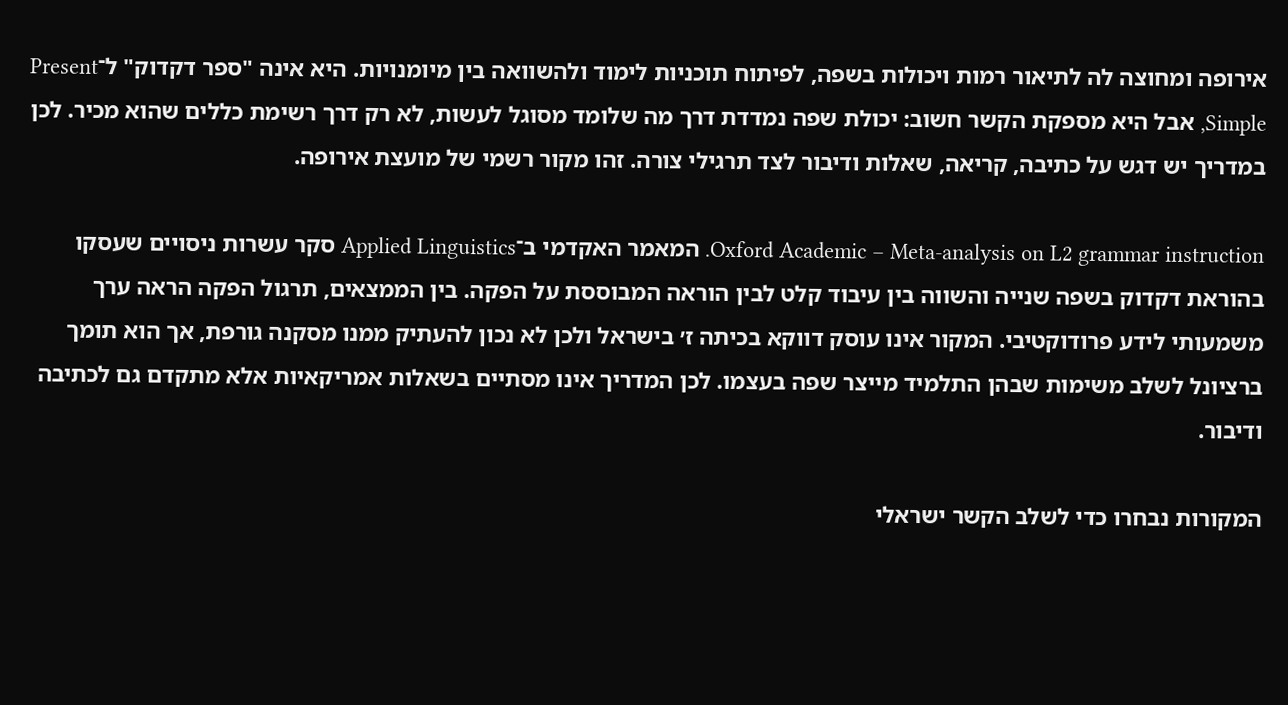אירופה ומחוצה לה לתיאור רמות ויכולות בשפה, לפיתוח תוכניות לימוד ולהשוואה בין מיומנויות. היא אינה "ספר דקדוק" ל־Present Simple, אבל היא מספקת הקשר חשוב: יכולת שפה נמדדת דרך מה שלומד מסוגל לעשות, לא רק דרך רשימת כללים שהוא מכיר. לכן במדריך יש דגש על כתיבה, קריאה, שאלות ודיבור לצד תרגילי צורה. זהו מקור רשמי של מועצת אירופה.

Oxford Academic – Meta-analysis on L2 grammar instruction. המאמר האקדמי ב־Applied Linguistics סקר עשרות ניסויים שעסקו בהוראת דקדוק בשפה שנייה והשווה בין עיבוד קלט לבין הוראה המבוססת על הפקה. בין הממצאים, תרגול הפקה הראה ערך משמעותי לידע פרודוקטיבי. המקור אינו עוסק דווקא בכיתה ז׳ בישראל ולכן לא נכון להעתיק ממנו מסקנה גורפת, אך הוא תומך ברציונל לשלב משימות שבהן התלמיד מייצר שפה בעצמו. לכן המדריך אינו מסתיים בשאלות אמריקאיות אלא מתקדם גם לכתיבה ודיבור.

המקורות נבחרו כדי לשלב הקשר ישראלי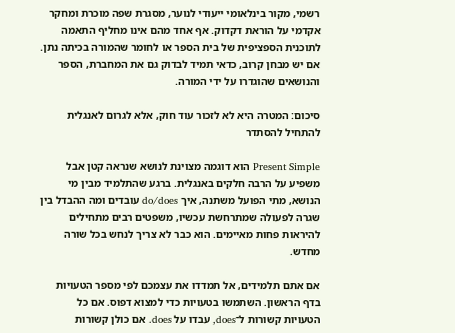רשמי, מקור בינלאומי ייעודי לנוער, מסגרת שפה מוכרת ומחקר אקדמי על הוראת דקדוק. אף אחד מהם אינו מחליף התאמה לתוכנית הספציפית של בית הספר או לחומר שהמורה בכיתה נתן. אם יש מבחן קרוב, כדאי תמיד לבדוק גם את המחברת, הספר והנושאים שהוגדרו על ידי המורה.

סיכום: המטרה היא לא לזכור עוד חוק, אלא לגרום לאנגלית להתחיל להסתדר

Present Simple הוא דוגמה מצוינת לנושא שנראה קטן אבל משפיע על הרבה חלקים באנגלית. ברגע שהתלמיד מבין מי הנושא, מתי הפועל משתנה, איך do/does עובדים ומה ההבדל בין שגרה לפעולה שמתרחשת עכשיו, משפטים רבים מתחילים להיראות פחות מאיימים. הוא כבר לא צריך לנחש בכל שורה מחדש.

אם אתם תלמידים, אל תמדדו את עצמכם לפי מספר הטעויות בדף הראשון. השתמשו בטעויות כדי למצוא דפוס. אם כל הטעויות קשורות ל־does, עבדו על does. אם כולן קשורות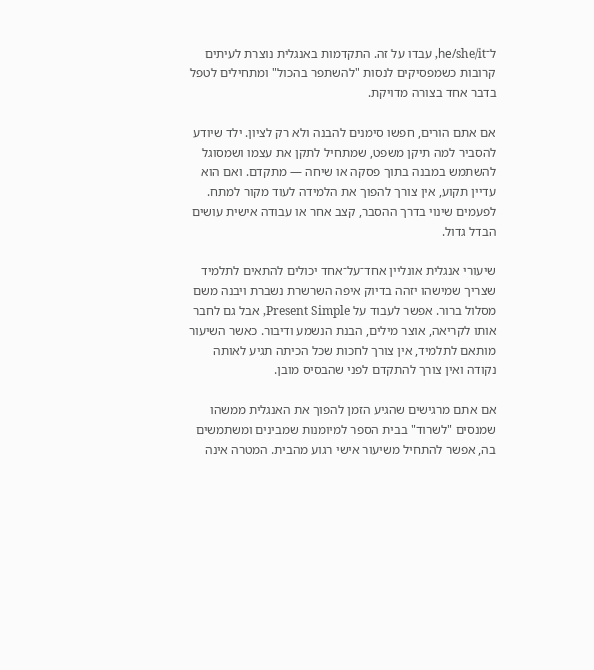ל־he/she/it, עבדו על זה. התקדמות באנגלית נוצרת לעיתים קרובות כשמפסיקים לנסות "להשתפר בהכול" ומתחילים לטפל בדבר אחד בצורה מדויקת.

אם אתם הורים, חפשו סימנים להבנה ולא רק לציון. ילד שיודע להסביר למה תיקן משפט, שמתחיל לתקן את עצמו ושמסוגל להשתמש במבנה בתוך פסקה או שיחה — מתקדם. ואם הוא עדיין תקוע, אין צורך להפוך את הלמידה לעוד מקור למתח. לפעמים שינוי בדרך ההסבר, קצב אחר או עבודה אישית עושים הבדל גדול.

שיעורי אנגלית אונליין אחד־על־אחד יכולים להתאים לתלמיד שצריך שמישהו יזהה בדיוק איפה השרשרת נשברת ויבנה משם מסלול ברור. אפשר לעבוד על Present Simple, אבל גם לחבר אותו לקריאה, אוצר מילים, הבנת הנשמע ודיבור. כאשר השיעור מותאם לתלמיד, אין צורך לחכות שכל הכיתה תגיע לאותה נקודה ואין צורך להתקדם לפני שהבסיס מובן.

אם אתם מרגישים שהגיע הזמן להפוך את האנגלית ממשהו שמנסים "לשרוד" בבית הספר למיומנות שמבינים ומשתמשים בה, אפשר להתחיל משיעור אישי רגוע מהבית. המטרה אינה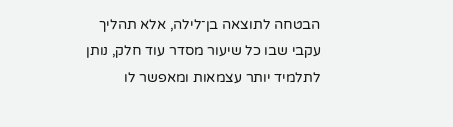הבטחה לתוצאה בן־לילה, אלא תהליך עקבי שבו כל שיעור מסדר עוד חלק, נותן לתלמיד יותר עצמאות ומאפשר לו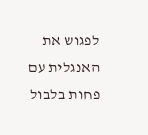לפגוש את האנגלית עם פחות בלבול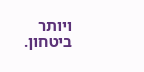ויותר ביטחון.